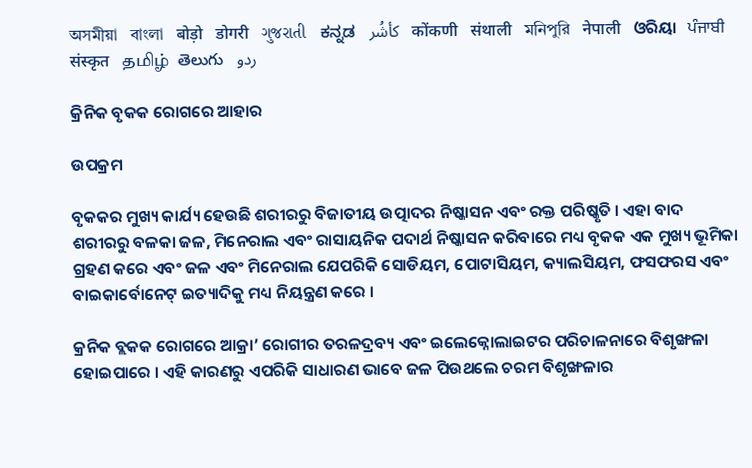অসমীয়া   বাংলা   बोड़ो   डोगरी   ગુજરાતી   ಕನ್ನಡ   كأشُر   कोंकणी   संथाली   মনিপুরি   नेपाली   ଓରିୟା   ਪੰਜਾਬੀ   संस्कृत   தமிழ்  తెలుగు   ردو

କ୍ରିନିକ ବୃକକ ରୋଗରେ ଆହାର

ଉପକ୍ରମ

ବୃକକର ମୁଖ୍ୟ କାର୍ଯ୍ୟ ହେଉଛି ଶରୀରରୁ ବିଜାତୀୟ ଉତ୍ପାଦର ନିଷ୍କାସନ ଏବଂ ରକ୍ତ ପରିଷ୍କୃତି । ଏହା ବାଦ ଶରୀରରୁ ବଳକା ଜଳ, ମିନେରାଲ ଏବଂ ରାସାୟନିକ ପଦାର୍ଥ ନିଷ୍କାସନ କରିବାରେ ମଧ୍ୟ ବୃକକ ଏକ ମୁଖ୍ୟ ଭୂମିକା ଗ୍ରହଣ କରେ ଏବଂ ଜଳ ଏବଂ ମିନେରାଲ ଯେପରିକି ସୋଡିୟମ, ପୋଟାସିୟମ, କ୍ୟାଲସିୟମ, ଫସଫରସ ଏବଂ ବାଇକାର୍ବୋନେଟ୍ ଇତ୍ୟାଦିକୁ ମଧ୍ୟ ନିୟନ୍ତ୍ରଣ କରେ ।

କ୍ରନିକ ବ୍ଲକକ ରୋଗରେ ଆକ୍ରା’ ରୋଗୀର ତରଳଦ୍ରବ୍ୟ ଏବଂ ଇଲେକ୍ନୋଲାଇଟର ପରିଚାଳନାରେ ବିଶୃଙ୍ଖଳା ହୋଇପାରେ । ଏହି କାରଣରୁ ଏପରିକି ସାଧାରଣ ଭାବେ ଜଳ ପିଉଥଲେ ଚରମ ବିଶୃଙ୍ଖଳାର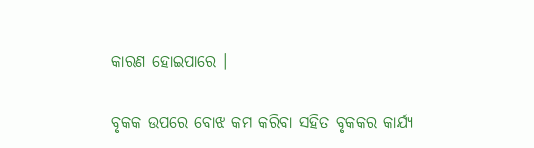କାରଣ ହୋଇପାରେ ।

ବୃକକ ଉପରେ ବୋଝ କମ କରିବା ସହିତ ବୃକକର କାର୍ଯ୍ୟ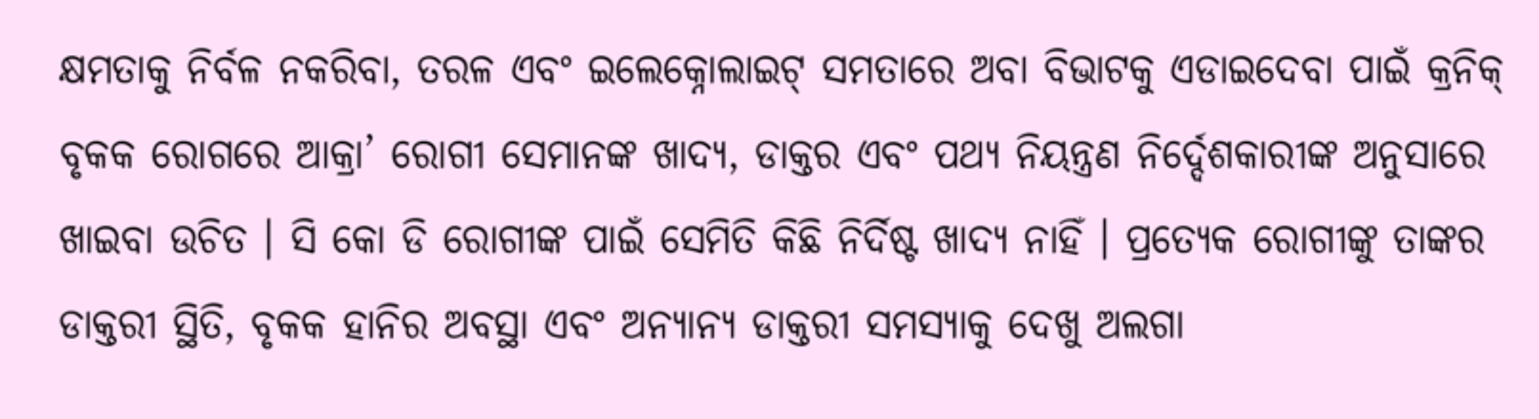କ୍ଷମତାକୁ ନିର୍ବଳ ନକରିବା, ତରଳ ଏବଂ ଇଲେକ୍ନୋଲାଇଟ୍ ସମତାରେ ଅବା ବିଭାଟକୁ ଏଡାଇଦେବା ପାଇଁ କ୍ରନିକ୍ ବୃକକ ରୋଗରେ ଆକ୍ରା’ ରୋଗୀ ସେମାନଙ୍କ ଖାଦ୍ୟ, ଡାକ୍ତର ଏବଂ ପଥ୍ୟ ନିୟନ୍ତ୍ରଣ ନିର୍ଦ୍ଦେଶକାରୀଙ୍କ ଅନୁସାରେ ଖାଇବା ଉଚିତ । ସି କୋ ଡି ରୋଗୀଙ୍କ ପାଇଁ ସେମିତି କିଛି ନିର୍ଦିଷ୍ଟ ଖାଦ୍ୟ ନାହିଁ । ପ୍ରତ୍ୟେକ ରୋଗୀଙ୍କୁ ତାଙ୍କର ଡାକ୍ତରୀ ସ୍ଥିତି, ବୃକକ ହାନିର ଅବସ୍ଥା ଏବଂ ଅନ୍ୟାନ୍ୟ ଡାକ୍ତରୀ ସମସ୍ୟାକୁ ଦେଖୁ ଅଲଗା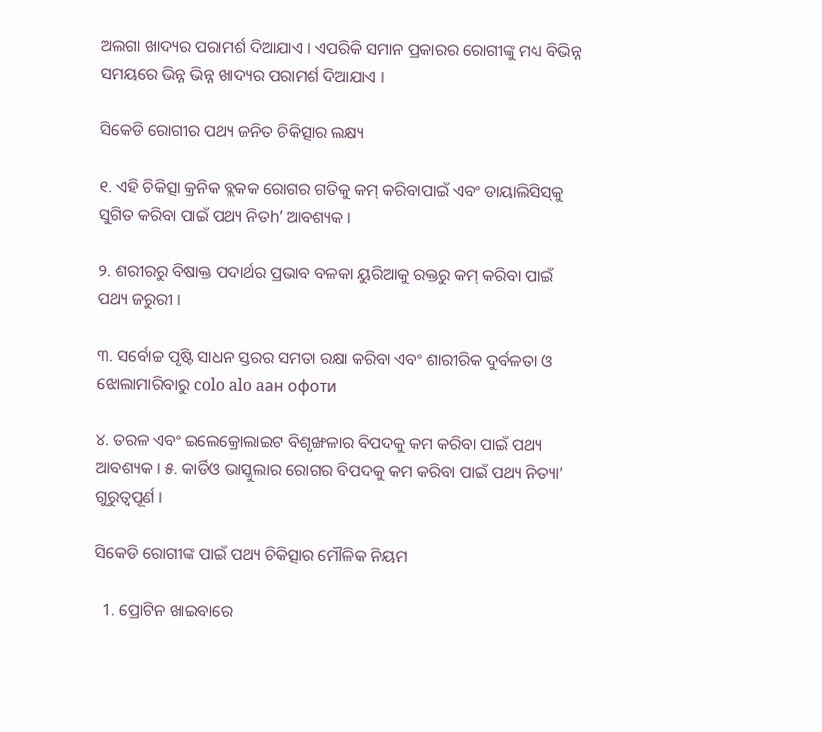ଅଲଗା ଖାଦ୍ୟର ପରାମର୍ଶ ଦିଆଯାଏ । ଏପରିକି ସମାନ ପ୍ରକାରର ରୋଗୀଙ୍କୁ ମଧ୍ୟ ବିଭିନ୍ନ ସମୟରେ ଭିନ୍ନ ଭିନ୍ନ ଖାଦ୍ୟର ପରାମର୍ଶ ଦିଆଯାଏ ।

ସିକେଡି ରୋଗୀର ପଥ୍ୟ ଜନିତ ଚିକିତ୍ସାର ଲକ୍ଷ୍ୟ

୧. ଏହି ଚିକିତ୍ସା କ୍ରନିକ ବ୍ଲକକ ରୋଗର ଗତିକୁ କମ୍ କରିବାପାଇଁ ଏବଂ ଡାୟାଲିସିସ୍‌କୁ ସୁଗିତ କରିବା ପାଇଁ ପଥ୍ୟ ନିତh’ ଆବଶ୍ୟକ ।

୨. ଶରୀରରୁ ବିଷାକ୍ତ ପଦାର୍ଥର ପ୍ରଭାବ ବଳକା ୟୁରିଆକୁ ରକ୍ତରୁ କମ୍ କରିବା ପାଇଁ ପଥ୍ୟ ଜରୁରୀ ।

୩. ସର୍ବୋଚ୍ଚ ପୃଷ୍ଟି ସାଧନ ସ୍ତରର ସମତା ରକ୍ଷା କରିବା ଏବଂ ଶାରୀରିକ ଦୁର୍ବଳତା ଓ ଝୋଲାମାରିବାରୁ colo alo aан офоти

୪. ତରଳ ଏବଂ ଇଲେକ୍ରୋଲାଇଟ ବିଶୃଙ୍ଖଳାର ବିପଦକୁ କମ କରିବା ପାଇଁ ପଥ୍ୟ ଆବଶ୍ୟକ । ୫. କାର୍ଡିଓ ଭାସ୍କୁଲାର ରୋଗର ବିପଦକୁ କମ କରିବା ପାଇଁ ପଥ୍ୟ ନିତ୍ୟା’ ଗୁରୁତ୍ବପୂର୍ଣ ।

ସିକେଡି ରୋଗୀଙ୍କ ପାଇଁ ପଥ୍ୟ ଚିକିତ୍ସାର ମୌଳିକ ନିୟମ

  1. ପ୍ରୋଟିନ ଖାଇବାରେ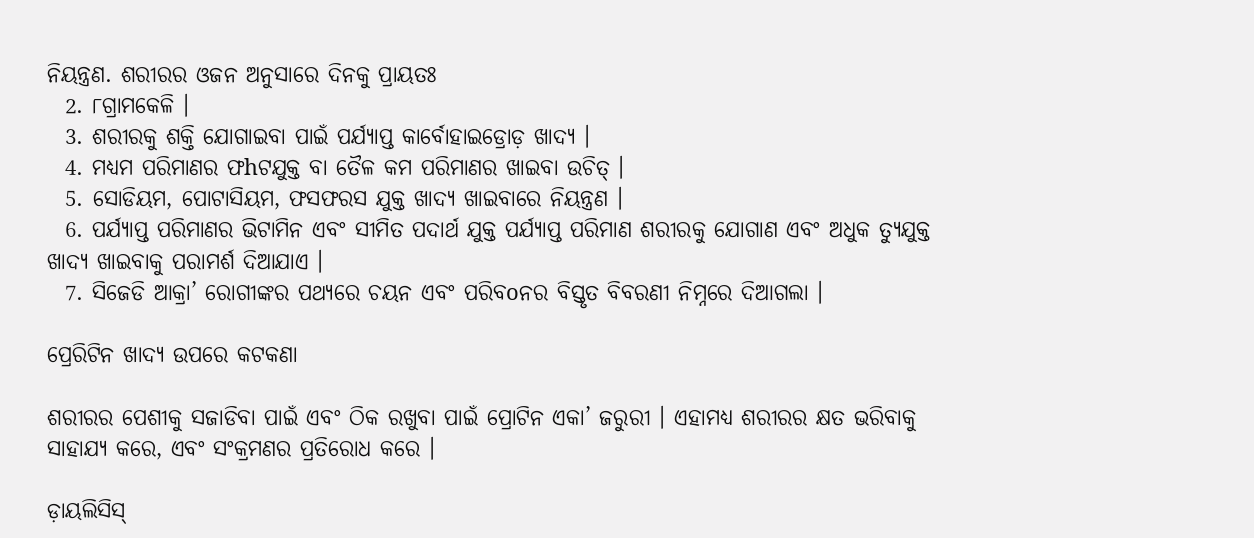ନିୟନ୍ତ୍ରଣ. ଶରୀରର ଓଜନ ଅନୁସାରେ ଦିନକୁ ପ୍ରାୟତଃ
  2. ୮ଗ୍ରାମକେଳି ।
  3. ଶରୀରକୁ ଶକ୍ତି ଯୋଗାଇବା ପାଇଁ ପର୍ଯ୍ୟାପ୍ତ କାର୍ବୋହାଇଡ୍ରୋଡ଼ ଖାଦ୍ୟ ।
  4. ମଧ୍ୟମ ପରିମାଣର ଫhଟଯୁକ୍ତ ବା ତୈଳ କମ ପରିମାଣର ଖାଇବା ଉଚିତ୍ ।
  5. ସୋଡିୟମ, ପୋଟାସିୟମ, ଫସଫରସ ଯୁକ୍ତ ଖାଦ୍ୟ ଖାଇବାରେ ନିୟନ୍ତ୍ରଣ ।
  6. ପର୍ଯ୍ୟାପ୍ତ ପରିମାଣର ଭିଟାମିନ ଏବଂ ସୀମିତ ପଦାର୍ଥ ଯୁକ୍ତ ପର୍ଯ୍ୟାପ୍ତ ପରିମାଣ ଶରୀରକୁ ଯୋଗାଣ ଏବଂ ଅଧୁକ ତ୍ୟୁଯୁକ୍ତ ଖାଦ୍ୟ ଖାଇବାକୁ ପରାମର୍ଶ ଦିଆଯାଏ ।
  7. ସିଜେଡି ଆକ୍ରା’ ରୋଗୀଙ୍କର ପଥ୍ୟରେ ଚୟନ ଏବଂ ପରିବoନର ବିସ୍ତୃତ ବିବରଣୀ ନିମ୍ନରେ ଦିଆଗଲା ।

ପ୍ରେରିଟିନ ଖାଦ୍ୟ ଉପରେ କଟକଣା

ଶରୀରର ପେଶୀକୁ ସଜାଡିବା ପାଇଁ ଏବଂ ଠିକ ରଖୁବା ପାଇଁ ପ୍ରୋଟିନ ଏକା’ ଜରୁରୀ । ଏହାମଧ୍ୟ ଶରୀରର କ୍ଷତ ଭରିବାକୁ ସାହାଯ୍ୟ କରେ, ଏବଂ ସଂକ୍ରମଣର ପ୍ରତିରୋଧ କରେ ।

ଡ଼ାୟଲିସିସ୍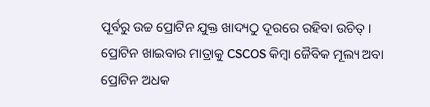ପୂର୍ବରୁ ଉଚ୍ଚ ପ୍ରୋଟିନ ଯୁକ୍ତ ଖାଦ୍ୟଠୁ ଦୂରରେ ରହିବା ଉଚିତ୍ । ପ୍ରୋଟିନ ଖାଇବାର ମାତ୍ରାକୁ CSCOS କିମ୍ବା ଜୈବିକ ମୂଲ୍ୟ ଅବା ପ୍ରୋଟିନ ଅଧକ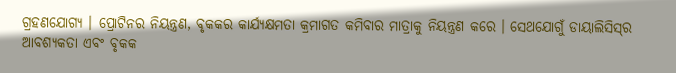ଗ୍ରହଣଯୋଗ୍ୟ । ପ୍ରୋଟିନର ନିୟନ୍ତ୍ରଣ, ବୃକକର କାର୍ଯ୍ୟକ୍ଷମତା କ୍ରମାଗତ କମିବାର ମାତ୍ରାକୁ ନିୟନ୍ତ୍ରଣ କରେ । ସେଥଯୋଗୁଁ ଡାୟାଲିସିସ୍‌ର ଆବଶ୍ୟକତା ଏବଂ ବୃକକ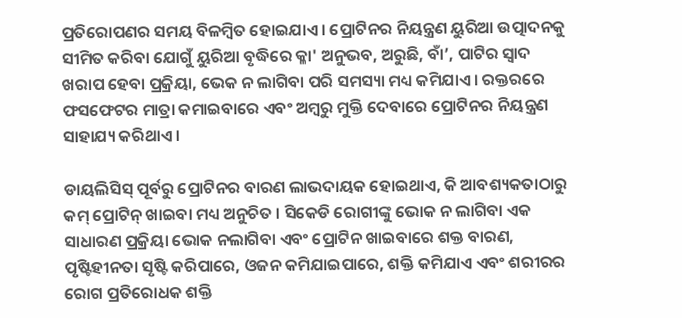ପ୍ରତିରୋପଣର ସମୟ ବିଳମ୍ବିତ ହୋଇଯାଏ । ପ୍ରୋଟିନର ନିୟନ୍ତ୍ରଣ ୟୁରିଆ ଉତ୍ପାଦନକୁ ସୀମିତ କରିବା ଯୋଗୁଁ ୟୁରିଆ ବୃଦ୍ଧିରେ କ୍ଳା' ଅନୁଭବ, ଅରୁଛି, ବାଁ’, ପାଟିର ସ୍ଵାଦ ଖରାପ ହେବା ପ୍ରକ୍ରିୟା, ଭେକ ନ ଲାଗିବା ପରି ସମସ୍ୟା ମଧ୍ୟ କମିଯାଏ । ରକ୍ତରରେ ଫସଫେଟର ମାତ୍ରା କମାଇବାରେ ଏବଂ ଅମ୍ବରୁ ମୁକ୍ତି ଦେବାରେ ପ୍ରୋଟିନର ନିୟନ୍ତ୍ରଣ ସାହାଯ୍ୟ କରିଥାଏ ।

ଡାୟଲିସିସ୍ ପୂର୍ବରୁ ପ୍ରୋଟିନର ବାରଣ ଲାଭଦାୟକ ହୋଇଥାଏ, କି ଆବଶ୍ୟକତାଠାରୁ କମ୍ ପ୍ରୋଟିନ୍ ଖାଇବା ମଧ୍ୟ ଅନୁଚିତ । ସିକେଡି ରୋଗୀଙ୍କୁ ଭୋକ ନ ଲାଗିବା ଏକ ସାଧାରଣ ପ୍ରକ୍ରିୟା ଭୋକ ନଲାଗିବା ଏବଂ ପ୍ରୋଟିନ ଖାଇବାରେ ଶକ୍ତ ବାରଣ, ପୃଷ୍ଟିହୀନତା ସୃଷ୍ଟି କରିପାରେ, ଓଜନ କମିଯାଇପାରେ, ଶକ୍ତି କମିଯାଏ ଏବଂ ଶରୀରର ରୋଗ ପ୍ରତିରୋଧକ ଶକ୍ତି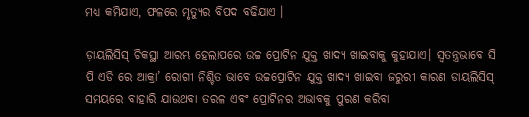ମଧ୍ୟ କମିଯାଏ, ଫଳରେ ମୃତ୍ୟୁର ବିପଦ ବଢିଯାଏ ।

ଡ଼ାୟଲିସିସ୍ ଚିକସ୍ଥା ଆରମ୍ଭ ହେଲାପରେ ଉଚ୍ଚ ପ୍ରୋଟିନ ଯୁକ୍ତ ଖାଦ୍ୟ ଖାଇବାକୁ କୁହାଯାଏ। ସ୍ଵତନ୍ତ୍ରଭାବେ ସି ପି ଏଡି ରେ ଆକ୍ରା’ ରୋଗୀ ନିଶ୍ଚିତ ଭାବେ ଉଚ୍ଚପ୍ରୋଟିନ ଯୁକ୍ତ ଖାଦ୍ୟ ଖାଇବା ଜରୁରୀ କାରଣ ଡାୟଲିସିସ୍ ସମୟରେ ବାହାରି ଯାଉଥବା ତରଳ ଏବଂ ପ୍ରୋଟିନର ଅଭାବକୁ ପୁରଣ କରିବା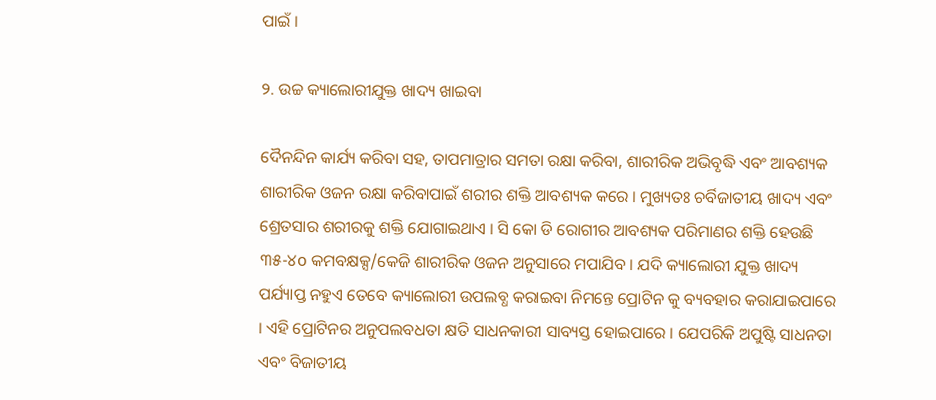ପାଇଁ ।

୨. ଉଚ୍ଚ କ୍ୟାଲୋରୀଯୁକ୍ତ ଖାଦ୍ୟ ଖାଇବା

ଦୈନନ୍ଦିନ କାର୍ଯ୍ୟ କରିବା ସହ, ତାପମାତ୍ରାର ସମତା ରକ୍ଷା କରିବା, ଶାରୀରିକ ଅଭିବୃଦ୍ଧି ଏବଂ ଆବଶ୍ୟକ ଶାରୀରିକ ଓଜନ ରକ୍ଷା କରିବାପାଇଁ ଶରୀର ଶକ୍ତି ଆବଶ୍ୟକ କରେ । ମୁଖ୍ୟତଃ ଚର୍ବିଜାତୀୟ ଖାଦ୍ୟ ଏବଂ ଶ୍ରେତସାର ଶରୀରକୁ ଶକ୍ତି ଯୋଗାଇଥାଏ । ସି କୋ ଡି ରୋଗୀର ଆବଶ୍ୟକ ପରିମାଣର ଶକ୍ତି ହେଉଛି ୩୫-୪o କମବକ୍ଷକ୍ସ/କେଜି ଶାରୀରିକ ଓଜନ ଅନୁସାରେ ମପାଯିବ । ଯଦି କ୍ୟାଲୋରୀ ଯୁକ୍ତ ଖାଦ୍ୟ ପର୍ଯ୍ୟାପ୍ତ ନହୁଏ ତେବେ କ୍ୟାଲୋରୀ ଉପଲବ୍ଧ କରାଇବା ନିମନ୍ତେ ପ୍ରୋଟିନ କୁ ବ୍ୟବହାର କରାଯାଇପାରେ । ଏହି ପ୍ରୋଟିନର ଅନୁପଲବଧତା କ୍ଷତି ସାଧନକାରୀ ସାବ୍ୟସ୍ତ ହୋଇପାରେ । ଯେପରିକି ଅପୁଷ୍ଟି ସାଧନତା ଏବଂ ବିଜାତୀୟ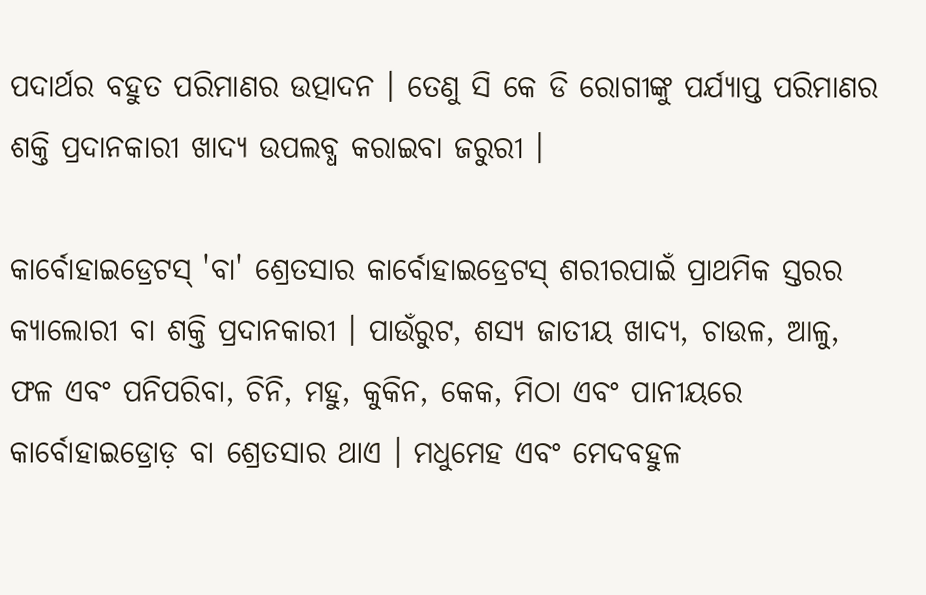ପଦାର୍ଥର ବହୁତ ପରିମାଣର ଉତ୍ପାଦନ । ତେଣୁ ସି କେ ଡି ରୋଗୀଙ୍କୁ ପର୍ଯ୍ୟାପ୍ତ ପରିମାଣର ଶକ୍ତି ପ୍ରଦାନକାରୀ ଖାଦ୍ୟ ଉପଲବ୍ଧ କରାଇବା ଜରୁରୀ ।

କାର୍ବୋହାଇଡ୍ରେଟସ୍ 'ବା' ଶ୍ରେତସାର କାର୍ବୋହାଇଡ୍ରେଟସ୍ ଶରୀରପାଇଁ ପ୍ରାଥମିକ ସ୍ତରର କ୍ୟାଲୋରୀ ବା ଶକ୍ତି ପ୍ରଦାନକାରୀ । ପାଉଁରୁଟ, ଶସ୍ୟ ଜାତୀୟ ଖାଦ୍ୟ, ଚାଉଳ, ଆଳୁ, ଫଳ ଏବଂ ପନିପରିବା, ଚିନି, ମହୁ, କୁକିନ, କେକ, ମିଠା ଏବଂ ପାନୀୟରେ କାର୍ବୋହାଇଡ୍ରୋଡ଼ ବା ଶ୍ରେତସାର ଥାଏ । ମଧୁମେହ ଏବଂ ମେଦବହୁଳ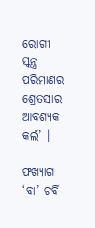ରୋଗୀ ସ୍କନ୍ତ୍ର ପରିମାଣର ଶ୍ରେତସାର ଆବଶ୍ୟକ କର୍ଲ’ ।

ଫଖ୍ୟାଗ ‘ବା’ ଚର୍ବି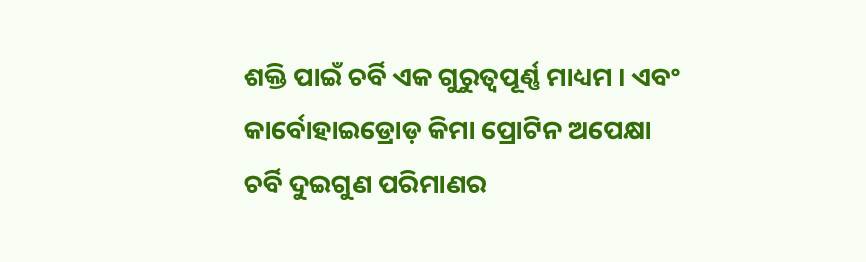ଶକ୍ତି ପାଇଁ ଚର୍ବି ଏକ ଗୁରୁତ୍ବପୂର୍ଣ୍ଣ ମାଧ୍ୟମ । ଏବଂ କାର୍ବୋହାଇଡ୍ରୋଡ଼ କିମା ପ୍ରୋଟିନ ଅପେକ୍ଷା ଚର୍ବି ଦୁଇଗୁଣ ପରିମାଣର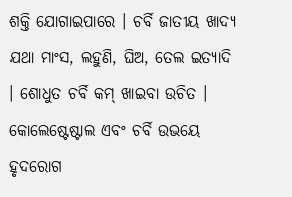ଶକ୍ତି ଯୋଗାଇପାରେ । ଚର୍ବି ଜାତୀୟ ଖାଦ୍ୟ ଯଥା ମାଂସ, ଲହୁଣି, ଘିଅ, ତେଲ ଇତ୍ୟାଦି । ଶୋଧୁତ ଚର୍ବି କମ୍ ଖାଇବା ଉଚିତ । କୋଲେଷ୍ଟେଷ୍ଟାଲ ଏବଂ ଚର୍ବି ଉଭୟେ ହୃଦରୋଗ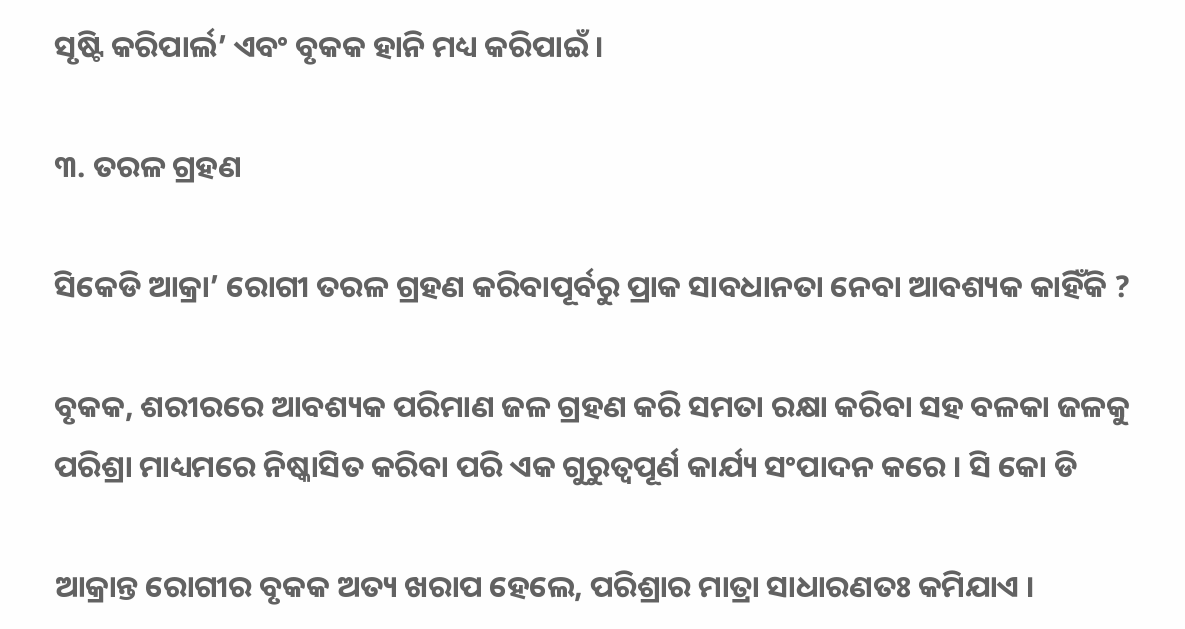ସୃଷ୍ଟି କରିପାର୍ଲ’ ଏବଂ ବୃକକ ହାନି ମଧ୍ୟ କରିପାଇଁ ।

୩. ତରଳ ଗ୍ରହଣ

ସିକେଡି ଆକ୍ରା’ ରୋଗୀ ତରଳ ଗ୍ରହଣ କରିବାପୂର୍ବରୁ ପ୍ରାକ ସାବଧାନତା ନେବା ଆବଶ୍ୟକ କାହିଁକି ?

ବୃକକ, ଶରୀରରେ ଆବଶ୍ୟକ ପରିମାଣ ଜଳ ଗ୍ରହଣ କରି ସମତା ରକ୍ଷା କରିବା ସହ ବଳକା ଜଳକୁ ପରିଶ୍ରା ମାଧ୍ୟମରେ ନିଷ୍କାସିତ କରିବା ପରି ଏକ ଗୁରୁତ୍ବପୂର୍ଣ କାର୍ଯ୍ୟ ସଂପାଦନ କରେ । ସି କୋ ଡି

ଆକ୍ରାନ୍ତ ରୋଗୀର ବୃକକ ଅତ୍ୟ ଖରାପ ହେଲେ, ପରିଶ୍ରାର ମାତ୍ରା ସାଧାରଣତଃ କମିଯାଏ ।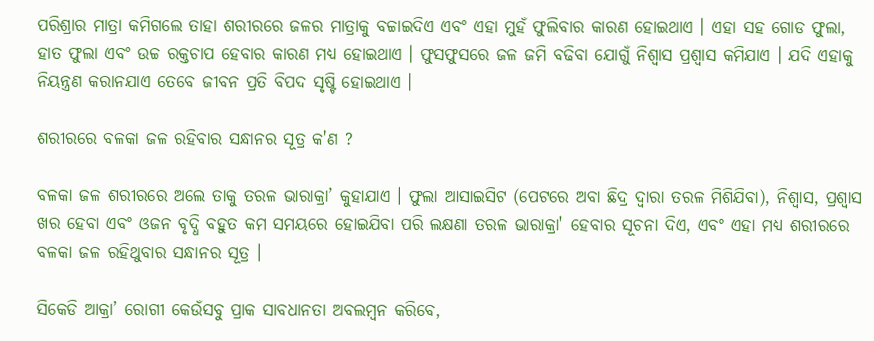ପରିଶ୍ରାର ମାତ୍ରା କମିଗଲେ ତାହା ଶରୀରରେ ଜଳର ମାତ୍ରାକୁ ବଚ୍ଚାଇଦିଏ ଏବଂ ଏହା ମୁହଁ ଫୁଲିବାର କାରଣ ହୋଇଥାଏ । ଏହା ସହ ଗୋଡ ଫୁଲା, ହାତ ଫୁଲା ଏବଂ ଉଚ୍ଚ ରକ୍ତଚାପ ହେବାର କାରଣ ମଧ୍ୟ ହୋଇଥାଏ । ଫୁସଫୁସରେ ଜଳ ଜମି ବଢିବା ଯୋଗୁଁ ନିଶ୍ବାସ ପ୍ରଶ୍ବାସ କମିଯାଏ । ଯଦି ଏହାକୁ ନିୟନ୍ତ୍ରଣ କରାନଯାଏ ତେବେ ଜୀବନ ପ୍ରତି ବିପଦ ସୃଷ୍ଟି ହୋଇଥାଏ ।

ଶରୀରରେ ବଳକା ଜଳ ରହିବାର ସନ୍ଧାନର ସୂତ୍ର କ'ଣ ?

ବଳକା ଜଳ ଶରୀରରେ ଅଲେ ତାକୁ ତରଳ ଭାରାକ୍ରା’ କୁହାଯାଏ । ଫୁଲା ଆସାଇସିଟ (ପେଟରେ ଅବା ଛିଦ୍ର ଦ୍ବାରା ତରଳ ମିଶିଯିବା), ନିଶ୍ବାସ, ପ୍ରଶ୍ବାସ ଖର ହେବା ଏବଂ ଓଜନ ବୃଦ୍ଧି ବହୁତ କମ ସମୟରେ ହୋଇଯିବା ପରି ଲକ୍ଷଣା ତରଳ ଭାରାକ୍ରା' ହେବାର ସୂଚନା ଦିଏ, ଏବଂ ଏହା ମଧ୍ୟ ଶରୀରରେ ବଳକା ଜଳ ରହିଥୁବାର ସନ୍ଧାନର ସୂତ୍ର ।

ସିକେଡି ଆକ୍ରା’ ରୋଗୀ କେଉଁସବୁ ପ୍ରାକ ସାବଧାନତା ଅବଲମ୍ବନ କରିବେ,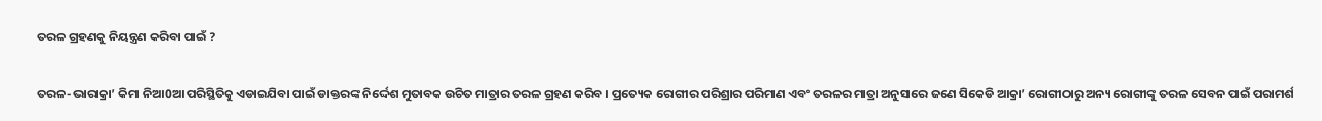ତରଳ ଗ୍ରହଣକୁ ନିୟନ୍ତ୍ରଣ କରିବା ପାଇଁ ?

ତରଳ-ଭାରାକ୍ରା’ କିମା ନିଆ0ଆ ପରିସ୍ଥିତିକୁ ଏଡାଇଯିବା ପାଇଁ ଡାକ୍ତରଙ୍କ ନିର୍ଦ୍ଦେଶ ମୁତାବକ ଉଚିତ ମାତ୍ରାର ତରଳ ଗ୍ରହଣ କରିବ । ପ୍ରତ୍ୟେକ ରୋଗୀର ପରିଶ୍ରାର ପରିମାଣ ଏବଂ ତରଳର ମାତ୍ରା ଅନୁସାରେ ଜଣେ ସିକେଡି ଆକ୍ରା’ ରୋଗୀଠାରୁ ଅନ୍ୟ ରୋଗୀଙ୍କୁ ତରଳ ସେବନ ପାଇଁ ପରାମର୍ଶ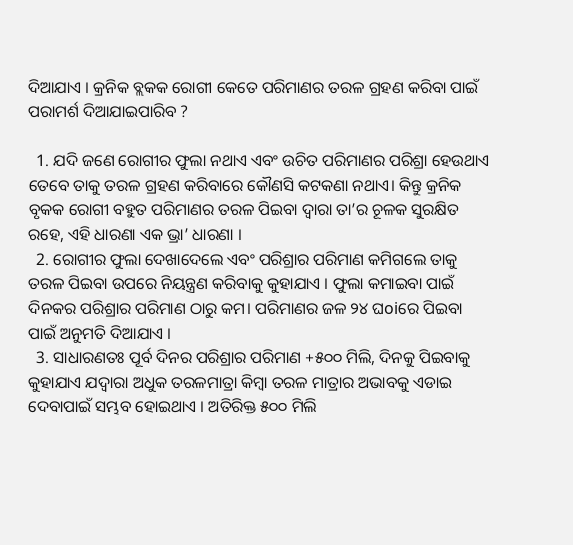ଦିଆଯାଏ । କ୍ରନିକ ବ୍ଲକକ ରୋଗୀ କେତେ ପରିମାଣର ତରଳ ଗ୍ରହଣ କରିବା ପାଇଁ ପରାମର୍ଶ ଦିଆଯାଇପାରିବ ?

  1. ଯଦି ଜଣେ ରୋଗୀର ଫୁଲା ନଥାଏ ଏବଂ ଉଚିତ ପରିମାଣର ପରିଶ୍ରା ହେଉଥାଏ ତେବେ ତାକୁ ତରଳ ଗ୍ରହଣ କରିବାରେ କୌଣସି କଟକଣା ନଥାଏ। କିନ୍ତୁ କ୍ରନିକ ବୃକକ ରୋଗୀ ବହୁତ ପରିମାଣର ତରଳ ପିଇବା ଦ୍ବାରା ତା’ର ଚୂଳକ ସୁରକ୍ଷିତ ରହେ, ଏହି ଧାରଣା ଏକ ଭ୍ରା’ ଧାରଣା ।
  2. ରୋଗୀର ଫୁଲା ଦେଖାଦେଲେ ଏବଂ ପରିଶ୍ରାର ପରିମାଣ କମିଗଲେ ତାକୁ ତରଳ ପିଇବା ଉପରେ ନିୟନ୍ତ୍ରଣ କରିବାକୁ କୁହାଯାଏ । ଫୁଲା କମାଇବା ପାଇଁ ଦିନକର ପରିଶ୍ରାର ପରିମାଣ ଠାରୁ କମ। ପରିମାଣର ଜଳ ୨୪ ଘoiରେ ପିଇବା ପାଇଁ ଅନୁମତି ଦିଆଯାଏ ।
  3. ସାଧାରଣତଃ ପୂର୍ବ ଦିନର ପରିଶ୍ରାର ପରିମାଣ +୫୦୦ ମିଲି, ଦିନକୁ ପିଇବାକୁ କୁହାଯାଏ ଯଦ୍ବାରା ଅଧୁକ ତରଳମାତ୍ରା କିମ୍ବା ତରଳ ମାତ୍ରାର ଅଭାବକୁ ଏଡାଇ ଦେବାପାଇଁ ସମ୍ଭବ ହୋଇଥାଏ । ଅତିରିକ୍ତ ୫୦୦ ମିଲି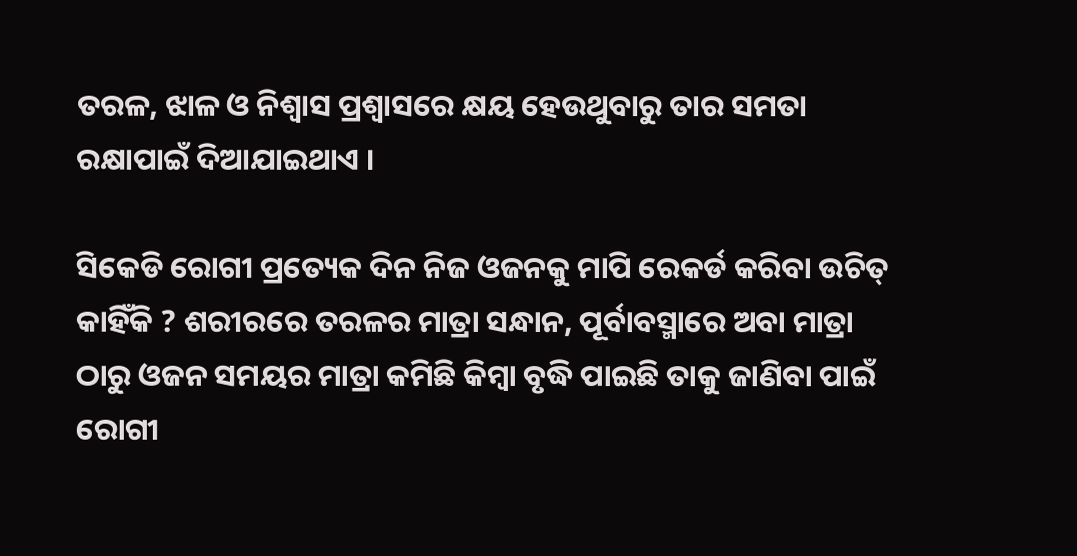ତରଳ, ଝାଳ ଓ ନିଶ୍ବାସ ପ୍ରଶ୍ବାସରେ କ୍ଷୟ ହେଉଥୁବାରୁ ତାର ସମତା ରକ୍ଷାପାଇଁ ଦିଆଯାଇଥାଏ ।

ସିକେଡି ରୋଗୀ ପ୍ରତ୍ୟେକ ଦିନ ନିଜ ଓଜନକୁ ମାପି ରେକର୍ଡ କରିବା ଉଚିତ୍ କାହିଁକି ? ଶରୀରରେ ତରଳର ମାତ୍ରା ସନ୍ଧାନ, ପୂର୍ବାବସ୍ମାରେ ଅବା ମାତ୍ରା ଠାରୁ ଓଜନ ସମୟର ମାତ୍ରା କମିଛି କିମ୍ବା ବୃଦ୍ଧି ପାଇଛି ତାକୁ ଜାଣିବା ପାଇଁ ରୋଗୀ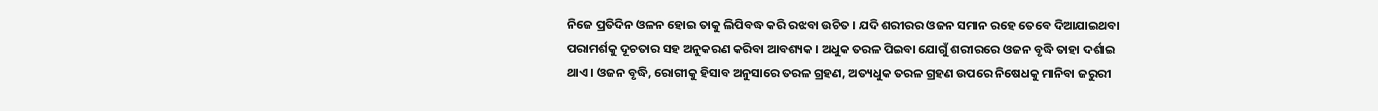ନିଜେ ପ୍ରତିଦିନ ଓଳନ ହୋଇ ତାକୁ ଲିପିବଦ୍ଧ କରି ରଝବା ଉଚିତ । ଯଦି ଶରୀରର ଓଜନ ସମାନ ରହେ ତେବେ ଦିଆଯାଇଥବା ପରାମର୍ଶକୁ ଦୂଚତାର ସହ ଅନୁକରଣ କରିବା ଆବଶ୍ୟକ । ଅଧୁକ ତରଳ ପିଇବା ଯୋଗୁଁ ଶରୀରରେ ଓଜନ ବୃଦ୍ଧି ତାହା ଦର୍ଶାଇ ଥାଏ । ଓଜନ ବୃଦ୍ଧି, ରୋଗୀକୁ ହିସାବ ଅନୁସାରେ ତରଳ ଗ୍ରହଣ, ଅତ୍ୟଧୁକ ତରଳ ଗ୍ରହଣ ଉପରେ ନିଷେଧକୁ ମାନିବା ଜରୁରୀ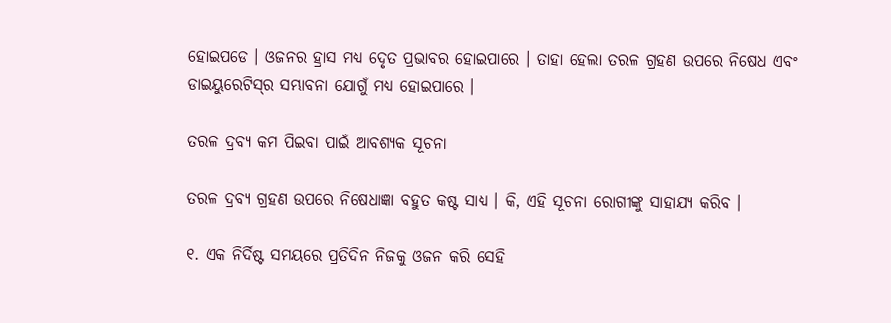ହୋଇପଡେ । ଓଜନର ହ୍ରାସ ମଧ୍ୟ ଦେୃତ ପ୍ରଭାବର ହୋଇପାରେ । ତାହା ହେଲା ତରଳ ଗ୍ରହଣ ଉପରେ ନିଷେଧ ଏବଂ ଡାଇୟୁରେଟିସ୍‌ର ସମ୍ଭାବନା ଯୋଗୁଁ ମଧ୍ୟ ହୋଇପାରେ ।

ତରଳ ଦ୍ରବ୍ୟ କମ ପିଇବା ପାଇଁ ଆବଶ୍ୟକ ସୂଚନା

ତରଳ ଦ୍ରବ୍ୟ ଗ୍ରହଣ ଉପରେ ନିଷେଧାଜ୍ଞା ବହୁତ କଷ୍ଟ ସାଧ୍ୟ । କି, ଏହି ସୂଚନା ରୋଗୀଙ୍କୁ ସାହାଯ୍ୟ କରିବ ।

୧. ଏକ ନିର୍ଦିଷ୍ଟ ସମୟରେ ପ୍ରତିଦିନ ନିଜକୁ ଓଜନ କରି ସେହି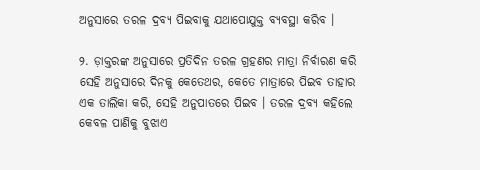ଅନୁସାରେ ତରଳ ଦ୍ରବ୍ୟ ପିଇବାକୁ ଯଥାପୋଯୁକ୍ତ ବ୍ୟବସ୍ଥା କରିବ ।

୨. ଡ଼ାକ୍ତରଙ୍କ ଅନୁସାରେ ପ୍ରତିଦିନ ତରଳ ଗ୍ରହଣର ମାତ୍ରା ନିର୍ବାରଣ କରି ସେହି ଅନୁସାରେ ଦିନକୁ କେତେଥର, କେତେ ମାତ୍ରାରେ ପିଇବ ତାହାର ଏକ ତାଲିକା କରି, ସେହି ଅନୁପାତରେ ପିଇବ । ତରଳ ଦ୍ରବ୍ୟ କହିଲେ କେବଳ ପାଣିକୁ ବୁଝାଏ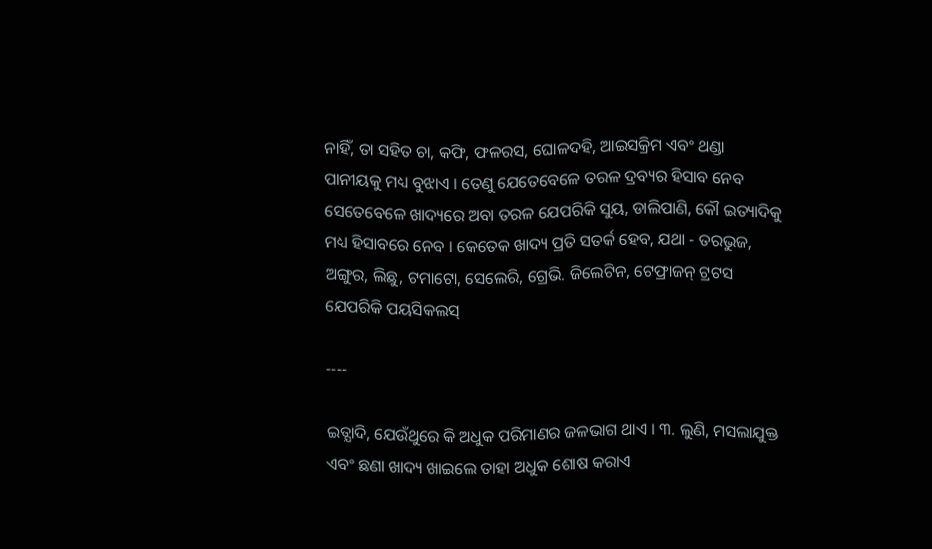ନାହିଁ, ତା ସହିତ ଚା, କଫି, ଫଳରସ, ଘୋଳଦହି, ଆଇସକ୍ରିମ ଏବଂ ଥଣ୍ଡା ପାନୀୟକୁ ମଧ୍ୟ ବୁଝାଏ । ତେଣୁ ଯେତେବେଳେ ତରଳ ଦ୍ରବ୍ୟର ହିସାବ ନେବ ସେତେବେଳେ ଖାଦ୍ୟରେ ଅବା ତରଳ ଯେପରିକି ସୁୟ, ଡାଲିପାଣି, କୌ ଇତ୍ୟାଦିକୁ ମଧ୍ୟ ହିସାବରେ ନେବ । କେତେକ ଖାଦ୍ୟ ପ୍ରତି ସତର୍କ ହେବ, ଯଥା - ତରଭୁଜ, ଅଙ୍ଗୁର, ଲିଛୁ, ଟମାଟୋ, ସେଲେରି, ଗ୍ରେଭି. ଜିଲେଟିନ, ଟେଫ୍ରାଜନ୍ ଟ୍ରଟସ ଯେପରିକି ପୟସିକଲସ୍

----

ଇତ୍ଯାଦି, ଯେଉଁଥୁରେ କି ଅଧୁକ ପରିମାଣର ଜଳଭାଗ ଥାଏ । ୩. ଲୁଣି, ମସଲାଯୁକ୍ତ ଏବଂ ଛଣା ଖାଦ୍ୟ ଖାଇଲେ ତାହା ଅଧୁକ ଶୋଷ କରାଏ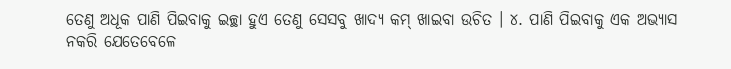ତେଣୁ ଅଧୂକ ପାଣି ପିଇବାକୁ ଇଚ୍ଛା ହୁଏ ତେଣୁ ସେସବୁ ଖାଦ୍ୟ କମ୍ ଖାଇବା ଉଚିତ । ୪. ପାଣି ପିଇବାକୁ ଏକ ଅଭ୍ୟାସ ନକରି ଯେତେବେଳେ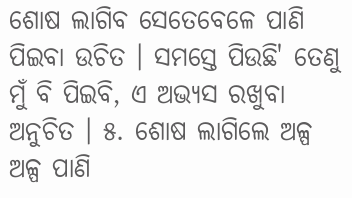ଶୋଷ ଲାଗିବ ସେତେବେଳେ ପାଣି ପିଇବା ଉଚିତ । ସମସ୍ତେ ପିଉଛି' ତେଣୁ ମୁଁ ବି ପିଇବି, ଏ ଅଭ୍ୟସ ରଖୁବା ଅନୁଚିତ । ୫. ଶୋଷ ଲାଗିଲେ ଅଳ୍ପ ଅଳ୍ପ ପାଣି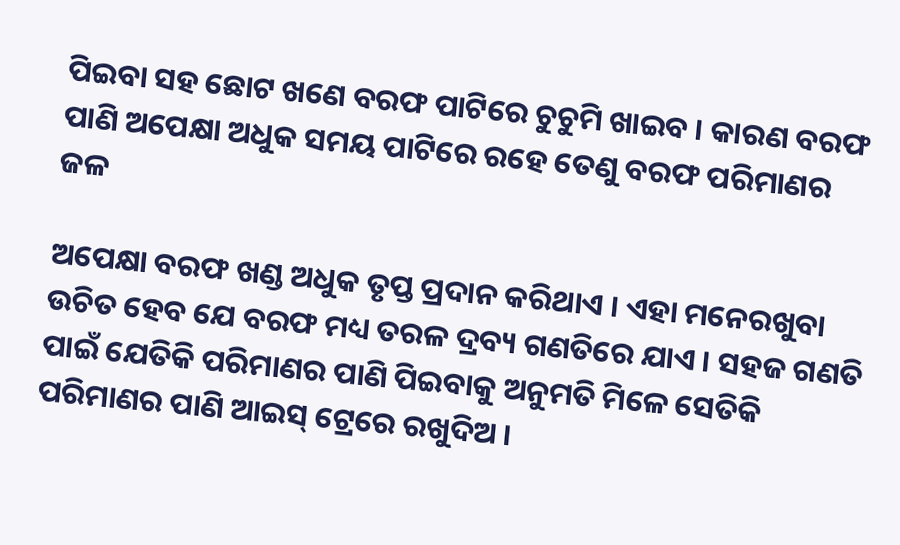ପିଇବା ସହ ଛୋଟ ଖଣେ ବରଫ ପାଟିରେ ଚୁଚୁମି ଖାଇବ । କାରଣ ବରଫ ପାଣି ଅପେକ୍ଷା ଅଧୁକ ସମୟ ପାଟିରେ ରହେ ତେଣୁ ବରଫ ପରିମାଣର ଜଳ

ଅପେକ୍ଷା ବରଫ ଖଣ୍ଡ ଅଧୁକ ତୃପ୍ତ ପ୍ରଦାନ କରିଥାଏ । ଏହା ମନେରଖୁବା ଉଚିତ ହେବ ଯେ ବରଫ ମଧ୍ୟ ତରଳ ଦ୍ରବ୍ୟ ଗଣତିରେ ଯାଏ । ସହଜ ଗଣତି ପାଇଁ ଯେତିକି ପରିମାଣର ପାଣି ପିଇବାକୁ ଅନୁମତି ମିଳେ ସେତିକି ପରିମାଣର ପାଣି ଆଇସ୍ ଟ୍ରେରେ ରଖୁଦିଅ ।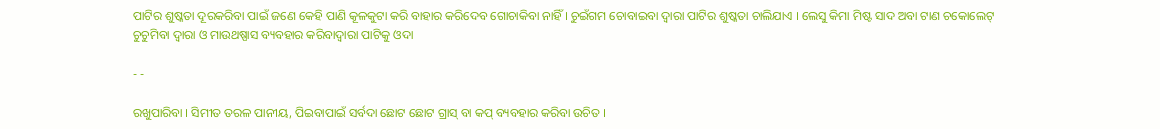ପାଟିର ଶୁଷ୍କତା ଦୂରକରିବା ପାଇଁ ଜଣେ କେହି ପାଣି କୂଳକୁଟା କରି ବାହାର କରିଦେବ ଗୋଚାକିବା ନାହିଁ । ଚୁଇଁଗମ ଚୋବାଇବା ଦ୍ବାରା ପାଟିର ଶୁଷ୍କତା ଚାଲିଯାଏ । ଲେସୁ କିମା ମିଷ୍ଟ ସାଦ ଅବା ଟାଣ ଚକୋଲେଟ୍ ଚୁଚୁମିବା ଦ୍ବାରା ଓ ମାଉଥଷ୍ପାସ ବ୍ୟବହାର କରିବାଦ୍ବାରା ପାଟିକୁ ଓଦା

- -

ରଖୁପାରିବା । ସିମୀତ ତରଳ ପାନୀୟ, ପିଇବାପାଇଁ ସର୍ବଦା ଛୋଟ ଛୋଟ ଗ୍ରାସ୍ ବା କପ୍ ବ୍ୟବହାର କରିବା ଉଚିତ ।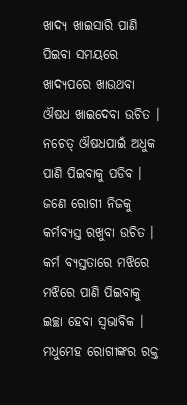ଖାଦ୍ୟ ଖାଇସାରି ପାଣି ପିଇବା ସମୟରେ ଖାଦ୍ୟପରେ ଖାଉଥବା ଔଷଧ ଖାଇଦେବା ଉଚିତ । ନଚେତ୍ ଔଷଧପାଇଁ ଅଧୁକ ପାଣି ପିଇବାକୁ ପଡିବ । ଜଣେ ରୋଗୀ ନିଜକୁ କର୍ମବ୍ୟସ୍ତ ରଖୁବା ଉଚିତ । କର୍ମ ବ୍ୟସ୍ତତାରେ ମଝିରେ ମଝିରେ ପାଣି ପିଇବାକୁ ଇଚ୍ଛା ହେବା ସ୍ଵଭାବିକ । ମଧୁମେହ ରୋଗୀଙ୍କର ରକ୍ତ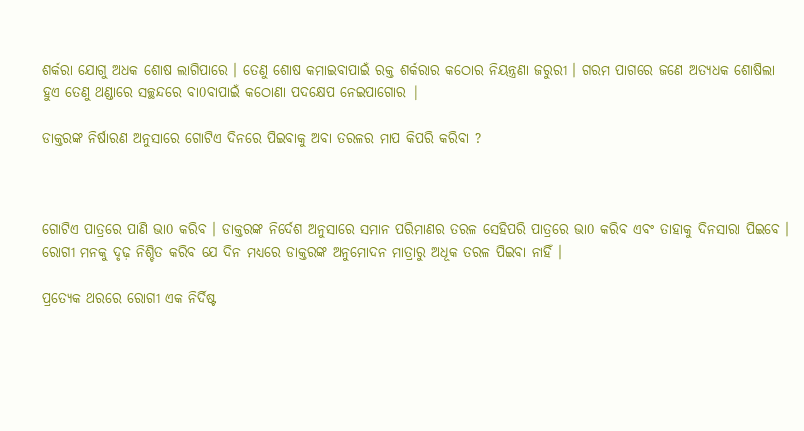ଶର୍କରା ଯୋଗୁ ଅଧକ ଶୋଷ ଲାଗିପାରେ । ତେଣୁ ଶୋଷ କମାଇବାପାଇଁ ରକ୍ତ ଶର୍କରାର କଠୋର ନିୟନ୍ତ୍ରଣା ଜରୁରୀ । ଗରମ ପାଗରେ ଜଣେ ଅତ୍ୟଧକ ଶୋଷିଲା ହୁଏ ତେଣୁ ଥଣ୍ଡାରେ ସଚ୍ଛନ୍ଦରେ ବା0ବାପାଇଁ କଠୋଣା ପଦକ୍ଷେପ ନେଇପାଗୋର |

ଡାକ୍ତରଙ୍କ ନିର୍ଷାରଣ ଅନୁସାରେ ଗୋଟିଏ ଦିନରେ ପିଇବାକୁ ଅବା ତରଳର ମାପ କିପରି କରିବା ?



ଗୋଟିଏ ପାତ୍ରରେ ପାଣି ଭା0 କରିବ । ଡାକ୍ତରଙ୍କ ନିର୍ଦେଶ ଅନୁସାରେ ସମାନ ପରିମାଣର ତରଳ ସେହିପରି ପାତ୍ରରେ ଭା0 କରିବ ଏବଂ ତାହାକୁ ଦିନସାରା ପିଇବେ । ରୋଗୀ ମନକୁ ଦୃଢ଼ ନିଶ୍ଚିତ କରିବ ଯେ ଦିନ ମଧ୍ୟରେ ଡାକ୍ତରଙ୍କ ଅନୁମୋଦନ ମାତ୍ରାରୁ ଅଧୂକ ତରଳ ପିଇବା ନାହିଁ ।

ପ୍ରତ୍ୟେକ ଥରରେ ରୋଗୀ ଏକ ନିର୍ଦିଷ୍ଟ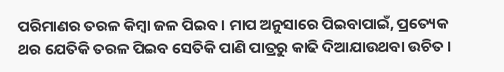ପରିମାଣର ତରଳ କିମ୍ବା ଜଳ ପିଇବ । ମାପ ଅନୁସାରେ ପିଇବାପାଇଁ, ପ୍ରତ୍ୟେକ ଥର ଯେତିକି ତରଳ ପିଇବ ସେତିକି ପାଣି ପାତ୍ରରୁ କାଢି ଦିଆଯାଉଥବା ଉଚିତ ।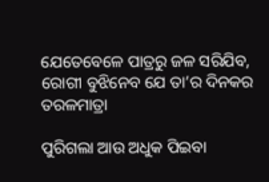ଯେତେବେଳେ ପାତ୍ରରୁ ଜଳ ସରିଯିବ, ରୋଗୀ ବୁଝିନେବ ଯେ ତା’ର ଦିନକର ତରଳମାତ୍ରା

ପୁରିଗଲା ଆଉ ଅଧୁକ ପିଇବା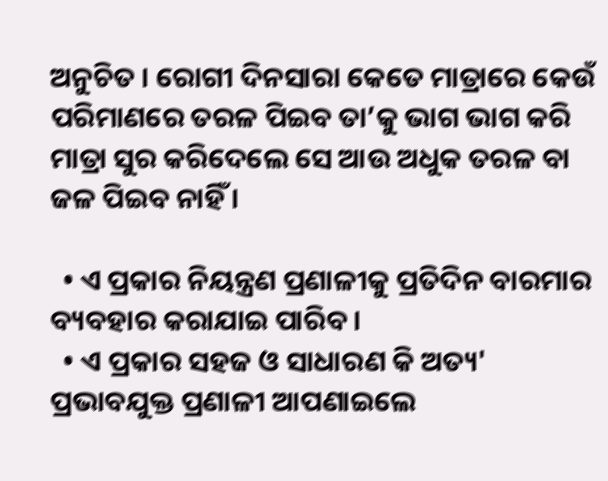ଅନୁଚିତ । ରୋଗୀ ଦିନସାରା କେତେ ମାତ୍ରାରେ କେଉଁ ପରିମାଣରେ ତରଳ ପିଇବ ତା’କୁ ଭାଗ ଭାଗ କରି ମାତ୍ରା ସୁର କରିଦେଲେ ସେ ଆଉ ଅଧୁକ ତରଳ ବା ଜଳ ପିଇବ ନାହିଁ ।

  • ଏ ପ୍ରକାର ନିୟନ୍ତ୍ରଣ ପ୍ରଣାଳୀକୁ ପ୍ରତିଦିନ ବାରମାର ବ୍ୟବହାର କରାଯାଇ ପାରିବ ।
  • ଏ ପ୍ରକାର ସହଜ ଓ ସାଧାରଣ କି ଅତ୍ୟ' ପ୍ରଭାବଯୁକ୍ତ ପ୍ରଣାଳୀ ଆପଣାଇଲେ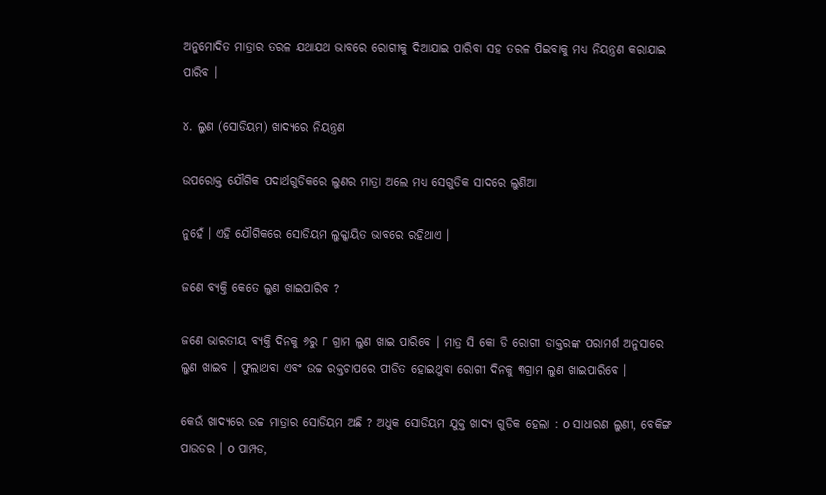ଅନୁମୋଦିତ ମାତ୍ରାର ତରଳ ଯଥାଯଥ ଭାବରେ ରୋଗୀକୁ ଦିଆଯାଇ ପାରିବା ସହ ତରଳ ପିଇବାକୁ ମଧ୍ୟ ନିୟନ୍ତ୍ରଣ କରାଯାଇ ପାରିବ ।

୪. ଲୁଣ (ସୋଡିୟମ) ଖାଦ୍ୟରେ ନିୟନ୍ତ୍ରଣ

ଉପରୋକ୍ତ ଯୌଗିକ ପଦାର୍ଥଗୁଡିକରେ ଲୁଣର ମାତ୍ରା ଅଲେ ମଧ୍ୟ ସେଗୁଡିକ ସାଦରେ ଲୁଣିଆ

ନୁହେଁ । ଏହି ଯୌଗିକରେ ସୋଡିୟମ ଲୁକ୍କାୟିତ ଭାବରେ ରହିଥାଏ ।

ଜଣେ ବ୍ୟକ୍ତି କେତେ ଲୁଣ ଖାଇପାରିବ ?

ଜଣେ ଭାରତୀୟ ବ୍ୟକ୍ତି ଦିନକୁ ୬ରୁ ୮ ଗ୍ରାମ ଲୁଣ ଖାଇ ପାରିବେ । ମାତ୍ର ସି କୋ ଡି ରୋଗୀ ଡାକ୍ତରଙ୍କ ପରାମର୍ଶ ଅନୁସାରେ ଲୁଣ ଖାଇବ । ଫୁଲାଥବା ଏବଂ ଉଚ୍ଚ ରକ୍ତଚାପରେ ପୀଡିତ ହୋଇଥୁବା ରୋଗୀ ଦିନକୁ ୩ଗ୍ରାମ ଲୁଣ ଖାଇପାରିବେ ।

କେଉଁ ଖାଦ୍ୟରେ ଉଚ୍ଚ ମାତ୍ରାର ସୋଡିୟମ ଅଛି ? ଅଧୁକ ସୋଡିୟମ ଯୁକ୍ତ ଖାଦ୍ୟ ଗୁଡିକ ହେଲା : o ସାଧାରଣ ଲୁଣୀ, ବେକିଙ୍ଗ ପାଉଡର । o ପାମ୍ପଡ,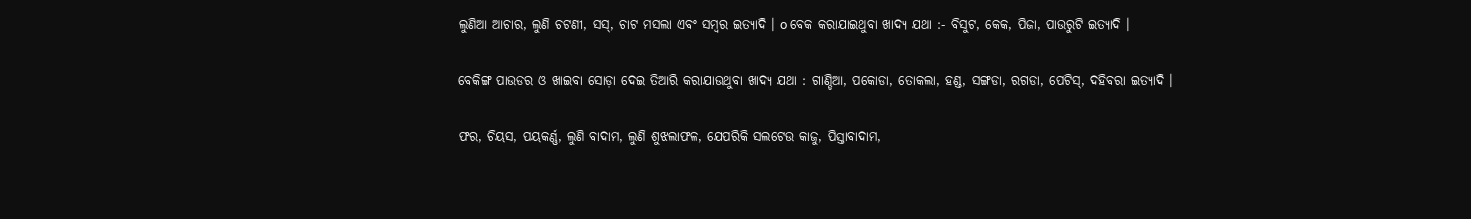ଲୁଣିଆ ଆଚାର, ଲୁଣି ଚଟଣୀ, ସସ୍, ଚାଟ ମସଲା ଏବଂ ସମ୍ବର ଇତ୍ୟାଦି । o ବେକ କରାଯାଇଥୁବା ଖାଦ୍ୟ ଯଥା :- ବିସୁଟ, କେକ, ପିଜା, ପାଉରୁଟି ଇତ୍ୟାଦି ।

ବେକିଙ୍ଗ ପାଉଡର ଓ ଖାଇବା ସୋଡ଼ା ଦେଇ ତିଆରି କରାଯାଉଥୁବା ଖାଦ୍ୟ ଯଥା : ଗାଣ୍ଡିଆ, ପକୋଡା, ତୋକଲା, ହଣ୍ଡ, ସଙ୍ଗଡା, ରଗଡା, ପେଟିସ୍, ଦହିବରା ଇତ୍ୟାଦି ।

ଫର, ଚିୟସ, ପୟକର୍ଣ୍ଣ, ଲୁଣି ବାଦାମ, ଲୁଣି ଶୁଝଲାଫଳ, ଯେପରିକି ସଲଟେଉ କାଜୁ, ପିସ୍ତାବାଦାମ,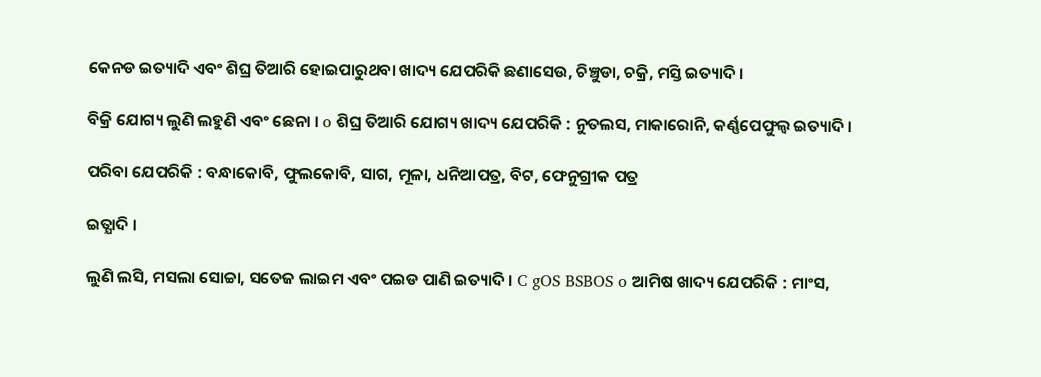କେନଡ ଇତ୍ୟାଦି ଏବଂ ଶିଘ୍ର ତିଆରି ହୋଇପାରୁଥବା ଖାଦ୍ୟ ଯେପରିକି ଛଣାସେଉ, ଚିଞ୍ଚୁଡା, ଚକ୍ରି, ମସ୍ତି ଇତ୍ୟାଦି ।

ବିକ୍ରି ଯୋଗ୍ୟ ଲୁଣି ଲହୁଣି ଏବଂ ଛେନା । o ଶିଘ୍ର ତିଆରି ଯୋଗ୍ୟ ଖାଦ୍ୟ ଯେପରିକି : ନୁତଲସ, ମାକାରୋନି, କର୍ଣ୍ଣପେଫୁଲ୍ବ ଇତ୍ୟାଦି ।

ପରିବା ଯେପରିକି : ବନ୍ଧାକୋବି, ଫୁଲକୋବି, ସାଗ, ମୂଳା, ଧନିଆପତ୍ର, ବିଟ, ଫେନୁଗ୍ରୀକ ପତ୍ର

ଇତ୍ଯାଦି ।

ଲୁଣି ଲସି, ମସଲା ସୋଚ୍ଚା, ସତେଜ ଲାଇମ ଏବଂ ପଇଡ ପାଣି ଇତ୍ୟାଦି । C gOS BSBOS o ଆମିଷ ଖାଦ୍ୟ ଯେପରିକି : ମାଂସ,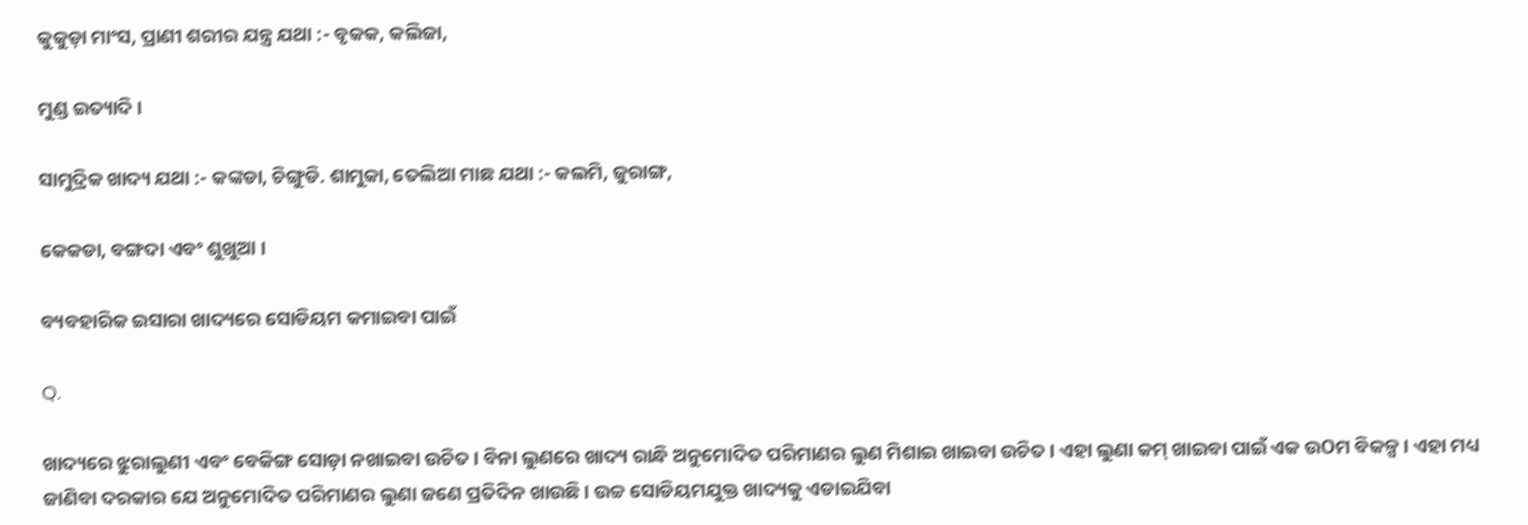କୁକୁଡ଼ା ମାଂସ, ପ୍ରାଣୀ ଶରୀର ଯନ୍ତ୍ର ଯଥା :- ବୃକକ, କଲିଜା,

ମୁଣ୍ଡ ଇତ୍ୟାଦି ।

ସାମୁଦ୍ରିକ ଖାଦ୍ୟ ଯଥା :- କଙ୍କଡା, ଚିଙ୍ଗୁଡି. ଶାମୁକା, ତେଲିଆ ମାଛ ଯଥା :- କଲମି, ଜୁରାଙ୍ଗ,

କେକଡା, ବଙ୍ଗଦା ଏବଂ ଶୁଖୁଆ ।

ବ୍ୟବହାରିକ ଇସାରା ଖାଦ୍ୟରେ ସୋଡିୟମ କମାଇବା ପାଇଁ

Q.

ଖାଦ୍ୟରେ ଝୁରାଲୁଣୀ ଏବଂ ବେକିଙ୍ଗ ସୋଡ଼ା ନଖାଇବା ଉଚିତ । ବିନା ଲୁଣରେ ଖାଦ୍ୟ ରାନ୍ଧି ଅନୁମୋଦିତ ପରିମାଣର ଲୁଣ ମିଶାଇ ଖାଇବା ଉଚିତ । ଏହା ଲୁଣା କମ୍ ଖାଇବା ପାଇଁ ଏକ ଉOମ ବିକଳ୍ପ । ଏହା ମଧ୍ୟ ଜାଣିବା ଦରକାର ଯେ ଅନୁମୋଦିତ ପରିମାଣର ଲୁଣା ଜଣେ ପ୍ରତିଦିନ ଖାଉଛି । ଉଚ୍ଚ ସୋଡିୟମଯୁକ୍ତ ଖାଦ୍ୟକୁ ଏଡାଇଯିବା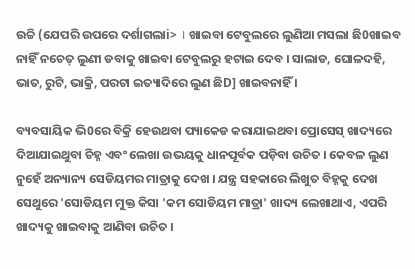ଉଚ୍ଚି (ଯେପରି ଉପରେ ଦର୍ଶାଗଲାi> । ଖାଇବା ଟେବୁଲରେ ଲୁଣିଆ ମସଲା ଛି0ଖାଇବ ନାହିଁ ନଚେତ୍ ଲୁଣୀ ଡବାକୁ ଖାଇବା ଟେବୁଲରୁ ହଟାଇ ଦେବ । ସାଲାଡ, ଘୋଳଦହି, ଭାତ, ରୁଟି, ଭାକ୍ରି, ପରଟା ଇତ୍ୟାଦିରେ ଲୁଣ ଛିD] ଖାଇବନାହିଁ ।

ବ୍ୟବସାୟିକ ଭି0ରେ ବିକ୍ରି ହେଉଥବା ପ୍ୟାକେଡ କରାଯାଇଥବା ପ୍ରୋସେସ୍ ଖାଦ୍ୟରେ ଦିଆଯାଇଥୁବା ଚିହ୍ନ ଏବଂ ଲେଖା ଉଭୟକୁ ଧାନପୂର୍ବକ ପଡ଼ିବା ଉଚିତ । କେବଳ ଲୁଣ ନୁହେଁ ଅନ୍ୟାନ୍ୟ ସେଡିୟମର ମାତ୍ରାକୁ ଦେଖ । ଯନ୍ତ୍ର ସହକାରେ ଲିଖୁତ ବିହ୍ନକୁ ଦେଖ ସେଥୁରେ 'ସୋଡିୟମ ମୁକ୍ତ କିସା 'କମ ସୋଡିୟମ ମାତ୍ରା' ଖାଦ୍ୟ ଲେଖାଥାଏ, ଏପରି ଖାଦ୍ୟକୁ ଖାଇବାକୁ ଆଣିବା ଉଚିତ ।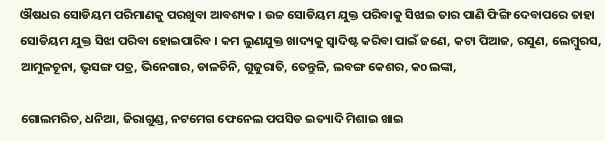ଔଷଧର ସୋଡିୟମ ପରିମାଣକୁ ପରଖୁବା ଆବଶ୍ୟକ । ଉଚ୍ଚ ସୋଡିୟମ ଯୁକ୍ତ ପରିବାକୁ ସିଝାଇ ତାର ପାଣି ଫିଙ୍ଗି ଦେବାପରେ ତାହା ସୋଡିୟମ ଯୁକ୍ତ ସିଝା ପରିବା ହୋଇପାରିବ । କମ ଲୁଣଯୁକ୍ତ ଖାଦ୍ୟକୁ ସ୍ଵାଦିଷ୍ଟ କରିବା ପାଇଁ ଜଣେ, କଟା ପିଆଜ, ରସୁଣ, ଲେମ୍ବୁରସ, ଆମୁଳଚୂନା, ଭୃସଙ୍ଗ ପତ୍ର, ଭିନେଗାର, ଡାଳଚିନି, ଗୁଜୁରାତି, ତେନ୍ତୁଳି, ଲବଙ୍ଗ କେଶର, କoଲଙ୍କା,

ଗୋଲମରିଚ, ଧନିଆ, ଜିରାଗୁଣ୍ଡ, ନଟମେଗ ଫେନେଲ ପପସିଡ ଇତ୍ୟାଦି ମିଶାଇ ଖାଇ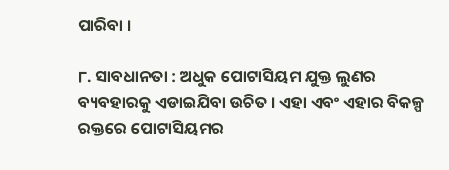ପାରିବା ।

୮. ସାବଧାନତା : ଅଧୁକ ପୋଟାସିୟମ ଯୁକ୍ତ ଲୁଣର ବ୍ୟବହାରକୁ ଏଡାଇଯିବା ଉଚିତ । ଏହା ଏବଂ ଏହାର ବିକଳ୍ପ ରକ୍ତରେ ପୋଟାସିୟମର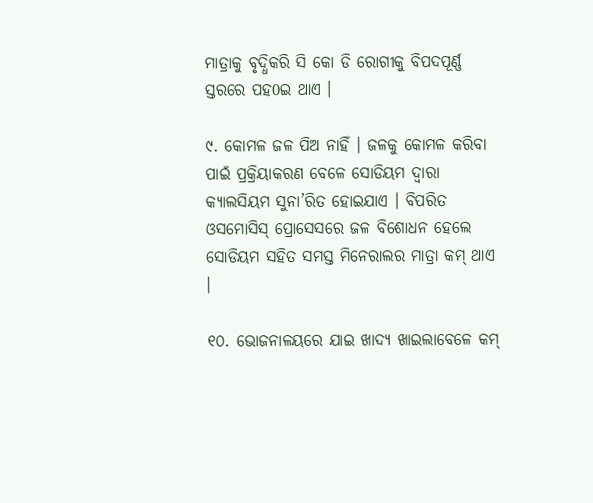ମାତ୍ରାକୁ ବୃଦ୍ଧିକରି ସି କୋ ଡି ରୋଗୀକୁ ବିପଦପୂର୍ଣ୍ଣ ସ୍ତରରେ ପହ0ଇ ଥାଏ ।

୯. କୋମଳ ଜଳ ପିଅ ନାହିଁ । ଜଳକୁ କୋମଳ କରିବା ପାଇଁ ପ୍ରକ୍ରିୟାକରଣ ବେଳେ ସୋଡିୟମ ଦ୍ବାରା କ୍ୟାଲସିୟମ ସୁନା’ରିତ ହୋଇଯାଏ । ବିପରିତ ଓସମୋସିସ୍ ପ୍ରୋସେସରେ ଜଳ ବିଶୋଧନ ହେଲେ ସୋଡିୟମ ସହିତ ସମସ୍ତ ମିନେରାଲର ମାତ୍ରା କମ୍ ଥାଏ ।

୧୦. ଭୋଜନାଳୟରେ ଯାଇ ଖାଦ୍ୟ ଖାଇଲାବେଳେ କମ୍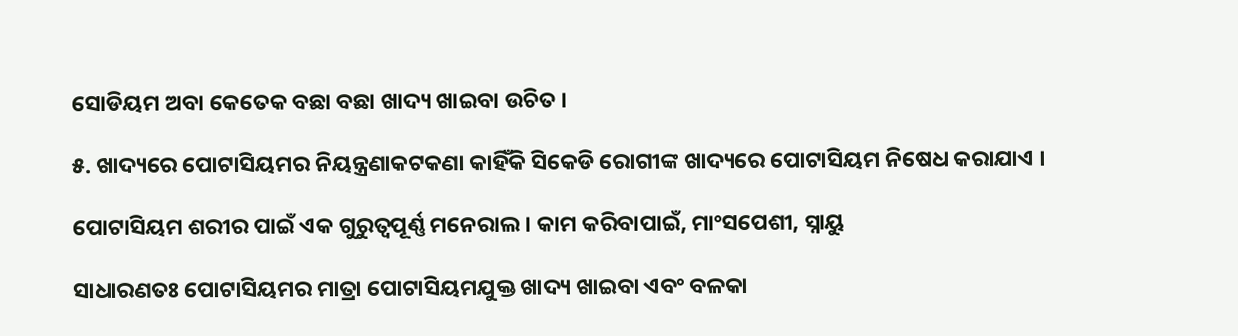ସୋଡିୟମ ଅବା କେତେକ ବଛା ବଛା ଖାଦ୍ୟ ଖାଇବା ଉଚିତ ।

୫. ଖାଦ୍ୟରେ ପୋଟାସିୟମର ନିୟନ୍ତ୍ରଣାକଟକଣା କାହିଁକି ସିକେଡି ରୋଗୀଙ୍କ ଖାଦ୍ୟରେ ପୋଟାସିୟମ ନିଷେଧ କରାଯାଏ ।

ପୋଟାସିୟମ ଶରୀର ପାଇଁ ଏକ ଗୁରୁତ୍ବପୂର୍ଣ୍ଣ ମନେରାଲ । କାମ କରିବାପାଇଁ, ମାଂସପେଶୀ, ସ୍ନାୟୁ

ସାଧାରଣତଃ ପୋଟାସିୟମର ମାତ୍ରା ପୋଟାସିୟମଯୁକ୍ତ ଖାଦ୍ୟ ଖାଇବା ଏବଂ ବଳକା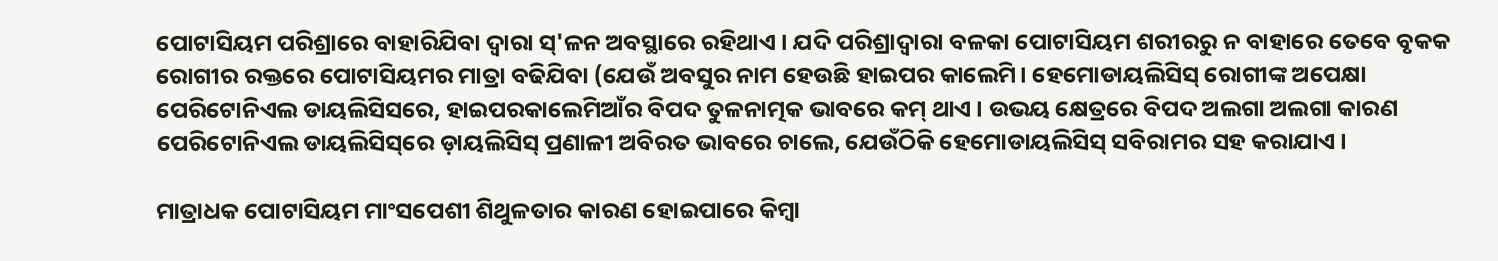ପୋଟାସିୟମ ପରିଶ୍ରାରେ ବାହାରିଯିବା ଦ୍ବାରା ସ୍'ଳନ ଅବସ୍ଥାରେ ରହିଥାଏ । ଯଦି ପରିଶ୍ରାଦ୍ବାରା ବଳକା ପୋଟାସିୟମ ଶରୀରରୁ ନ ବାହାରେ ତେବେ ବୃକକ ରୋଗୀର ରକ୍ତରେ ପୋଟାସିୟମର ମାତ୍ରା ବଢିଯିବା (ଯେଉଁ ଅବସୁର ନାମ ହେଉଛି ହାଇପର କାଲେମି। ହେମୋଡାୟଲିସିସ୍ ରୋଗୀଙ୍କ ଅପେକ୍ଷା ପେରିଟୋନିଏଲ ଡାୟଲିସିସରେ, ହାଇପରକାଲେମିଆଁର ବିପଦ ତୁଳନାତ୍ମକ ଭାବରେ କମ୍ ଥାଏ । ଉଭୟ କ୍ଷେତ୍ରରେ ବିପଦ ଅଲଗା ଅଲଗା କାରଣ ପେରିଟୋନିଏଲ ଡାୟଲିସିସ୍‌ରେ ଡ଼ାୟଲିସିସ୍ ପ୍ରଣାଳୀ ଅବିରତ ଭାବରେ ଚାଲେ, ଯେଉଁଠିକି ହେମୋଡାୟଲିସିସ୍ ସବିରାମର ସହ କରାଯାଏ ।

ମାତ୍ରାଧକ ପୋଟାସିୟମ ମାଂସପେଶୀ ଶିଥୁଳତାର କାରଣ ହୋଇପାରେ କିମ୍ବା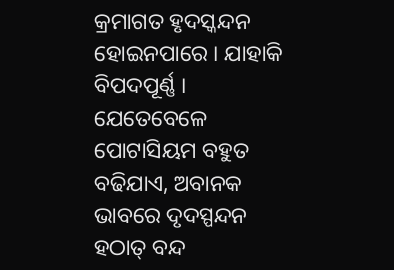କ୍ରମାଗତ ହୃଦସ୍କନ୍ଦନ ହୋଇନପାରେ । ଯାହାକି ବିପଦପୂର୍ଣ୍ଣ । ଯେତେବେଳେ ପୋଟାସିୟମ ବହୁତ ବଢିଯାଏ, ଅବାନକ ଭାବରେ ଦୃଦସ୍ପନ୍ଦନ ହଠାତ୍ ବନ୍ଦ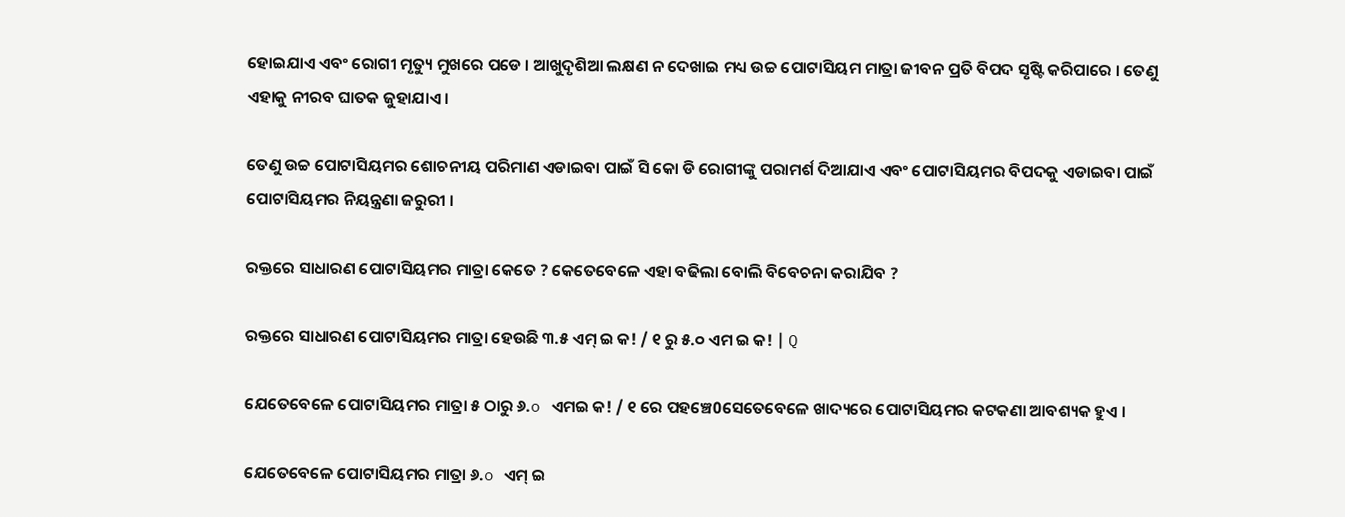ହୋଇଯାଏ ଏବଂ ରୋଗୀ ମୃତ୍ୟୁ ମୁଖରେ ପଡେ । ଆଖୁଦୃଶିଆ ଲକ୍ଷଣ ନ ଦେଖାଇ ମଧ୍ୟ ଉଚ୍ଚ ପୋଟାସିୟମ ମାତ୍ରା ଜୀବନ ପ୍ରତି ବିପଦ ସୃଷ୍ଟି କରିପାରେ । ତେଣୁ ଏହାକୁ ନୀରବ ଘାତକ ଜୁହାଯାଏ ।

ତେଣୁ ଉଚ୍ଚ ପୋଟାସିୟମର ଶୋଚନୀୟ ପରିମାଣ ଏଡାଇବା ପାଇଁ ସି କୋ ଡି ରୋଗୀଙ୍କୁ ପରାମର୍ଶ ଦିଆଯାଏ ଏବଂ ପୋଟାସିୟମର ବିପଦକୁ ଏଡାଇବା ପାଇଁ ପୋଟାସିୟମର ନିୟନ୍ତ୍ରଣା ଜରୁରୀ ।

ରକ୍ତରେ ସାଧାରଣ ପୋଟାସିୟମର ମାତ୍ରା କେତେ ? କେତେବେଳେ ଏହା ବଢିଲା ବୋଲି ବିବେଚନା କରାଯିବ ?

ରକ୍ତରେ ସାଧାରଣ ପୋଟାସିୟମର ମାତ୍ରା ହେଉଛି ୩.୫ ଏମ୍ ଇ କ! / ୧ ରୁ ୫.୦ ଏମ ଇ କ! | Q

ଯେତେବେଳେ ପୋଟାସିୟମର ମାତ୍ରା ୫ ଠାରୁ ୬.o ଏମଇ କ! / ୧ ରେ ପହଞ୍ଚେ0ସେତେବେଳେ ଖାଦ୍ୟରେ ପୋଟାସିୟମର କଟକଣା ଆବଶ୍ୟକ ହୁଏ ।

ଯେତେବେଳେ ପୋଟାସିୟମର ମାତ୍ରା ୬.o ଏମ୍ ଇ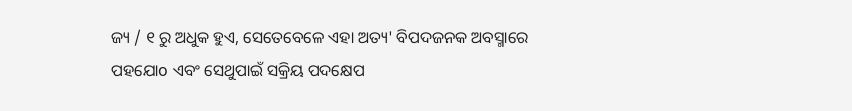ଜ୍ୟ / ୧ ରୁ ଅଧୁକ ହୁଏ, ସେତେବେଳେ ଏହା ଅତ୍ୟ' ବିପଦଜନକ ଅବସ୍ମାରେ ପହଯୋo ଏବଂ ସେଥୁପାଇଁ ସକ୍ରିୟ ପଦକ୍ଷେପ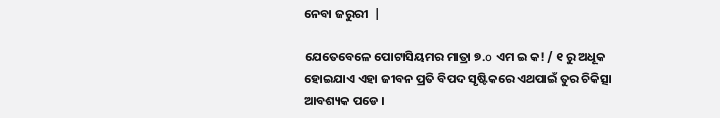ନେବା ଜରୁରୀ  |

ଯେତେବେଳେ ପୋଟାସିୟମର ମାତ୍ରା ୭.o ଏମ ଇ କ! / ୧ ରୁ ଅଧୂକ ହୋଇଯାଏ ଏହା ଜୀବନ ପ୍ରତି ବିପଦ ସୃଷ୍ଟିକରେ ଏଥପାଇଁ ତୁର ଚିକିତ୍ସା ଆବଶ୍ୟକ ପଡେ ।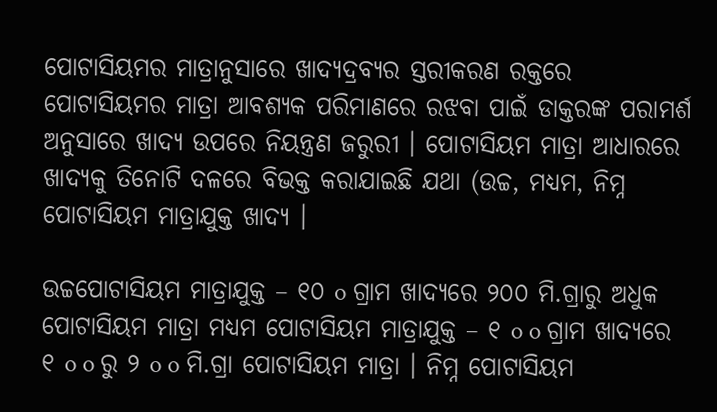ପୋଟାସିୟମର ମାତ୍ରାନୁସାରେ ଖାଦ୍ୟଦ୍ରବ୍ୟର ସ୍ତରୀକରଣ ରକ୍ତରେ ପୋଟାସିୟମର ମାତ୍ରା ଆବଶ୍ୟକ ପରିମାଣରେ ରଝବା ପାଇଁ ଡାକ୍ତରଙ୍କ ପରାମର୍ଶ ଅନୁସାରେ ଖାଦ୍ୟ ଉପରେ ନିୟନ୍ତ୍ରଣ ଜରୁରୀ । ପୋଟାସିୟମ ମାତ୍ରା ଆଧାରରେ ଖାଦ୍ୟକୁ ତିନୋଟି ଦଳରେ ବିଭକ୍ତ କରାଯାଇଛି ଯଥା (ଉଚ୍ଚ, ମଧ୍ୟମ, ନିମ୍ନ ପୋଟାସିୟମ ମାତ୍ରାଯୁକ୍ତ ଖାଦ୍ୟ ।

ଉଚ୍ଚପୋଟାସିୟମ ମାତ୍ରାଯୁକ୍ତ – ୧୦ o ଗ୍ରାମ ଖାଦ୍ୟରେ ୨୦୦ ମି.ଗ୍ରାରୁ ଅଧୁକ ପୋଟାସିୟମ ମାତ୍ରା ମଧ୍ୟମ ପୋଟାସିୟମ ମାତ୍ରାଯୁକ୍ତ – ୧ o o ଗ୍ରାମ ଖାଦ୍ୟରେ   ୧ o o ରୁ ୨ o o ମି.ଗ୍ରା ପୋଟାସିୟମ ମାତ୍ରା । ନିମ୍ନ ପୋଟାସିୟମ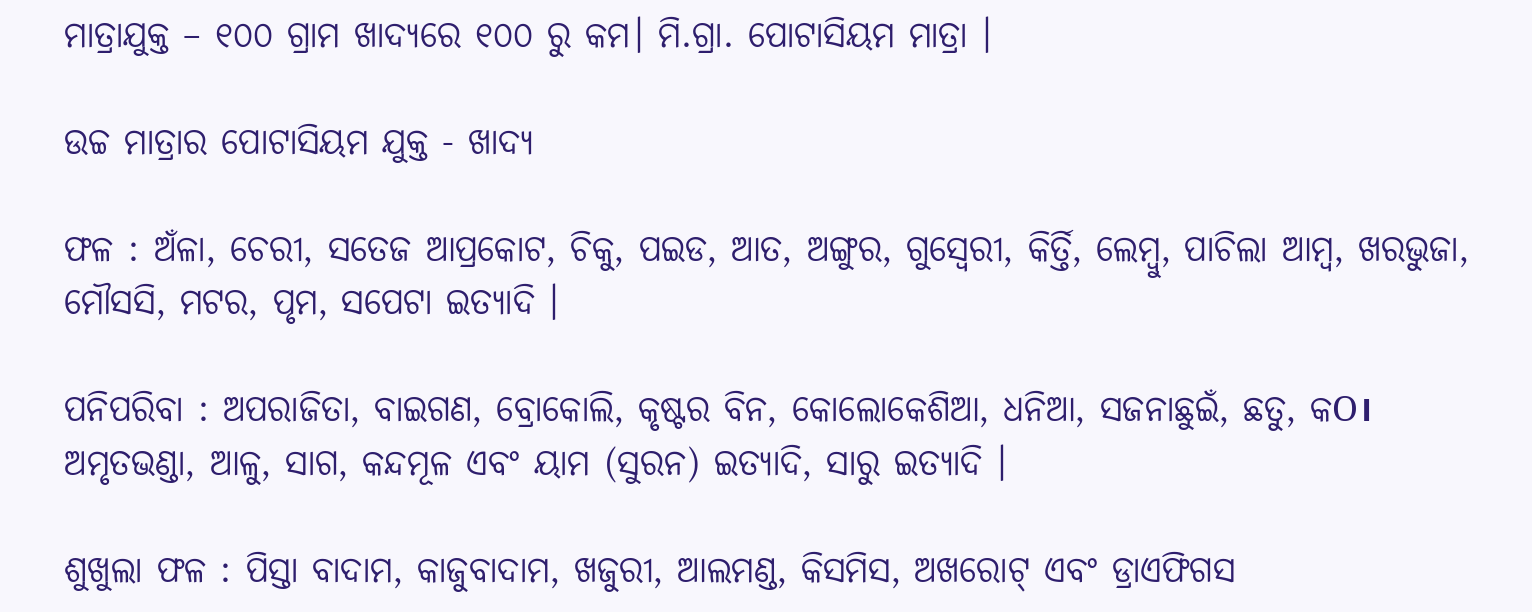ମାତ୍ରାଯୁକ୍ତ – ୧୦୦ ଗ୍ରାମ ଖାଦ୍ୟରେ ୧୦୦ ରୁ କମ। ମି.ଗ୍ରା. ପୋଟାସିୟମ ମାତ୍ରା ।

ଉଚ୍ଚ ମାତ୍ରାର ପୋଟାସିୟମ ଯୁକ୍ତ - ଖାଦ୍ୟ

ଫଳ : ଅଁଳା, ଚେରୀ, ସତେଜ ଆପ୍ରକୋଟ, ଚିକୁ, ପଇଡ, ଆତ, ଅଙ୍ଗୁର, ଗୁସ୍ବେରୀ, କିର୍ତ୍ତି, ଲେମ୍ବୁ, ପାଚିଲା ଆମ୍ବ, ଖରଭୁଜା, ମୌସସି, ମଟର, ପୃମ, ସପେଟା ଇତ୍ୟାଦି ।

ପନିପରିବା : ଅପରାଜିତା, ବାଇଗଣ, ବ୍ରୋକୋଲି, କୃଷ୍ଟର ବିନ, କୋଲୋକେଶିଆ, ଧନିଆ, ସଜନାଛୁଇଁ, ଛତୁ, କO। ଅମୃତଭଣ୍ଡା, ଆଳୁ, ସାଗ, କନ୍ଦମୂଳ ଏବଂ ୟାମ (ସୁରନ) ଇତ୍ୟାଦି, ସାରୁ ଇତ୍ଯାଦି ।

ଶୁଖୁଲା ଫଳ : ପିସ୍ତା ବାଦାମ, କାଜୁବାଦାମ, ଖଜୁରୀ, ଆଲମଣ୍ଡ, କିସମିସ, ଅଖରୋଟ୍ ଏବଂ ଡ୍ରାଏଫିଗସ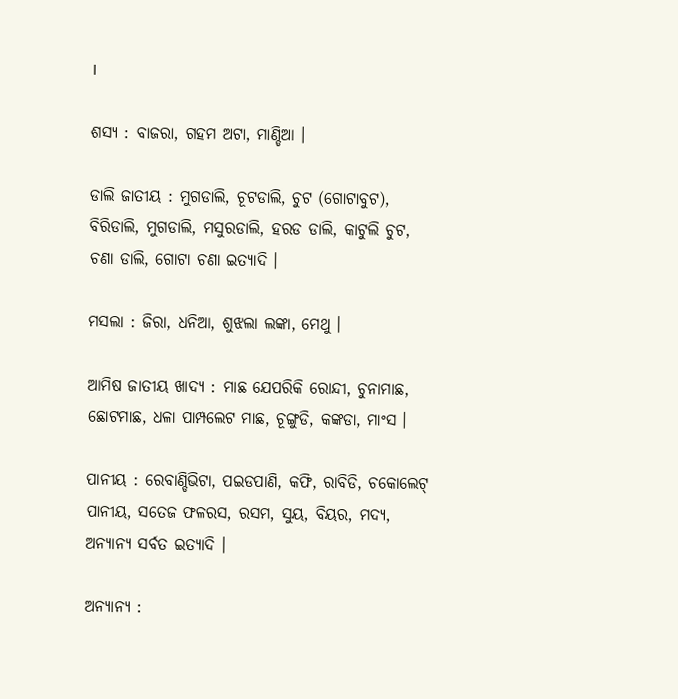।

ଶସ୍ୟ : ବାଜରା, ଗହମ ଅଟା, ମାଣ୍ଡିଆ ।

ଡାଲି ଜାତୀୟ : ମୁଗଡାଲି, ଚୂଟଡାଲି, ଚୁଟ (ଗୋଟାବୁଟ), ବିରିଡାଲି, ମୁଗଡାଲି, ମସୁରଡାଲି, ହରଡ ଡାଲି, କାଟୁଲି ଚୁଟ, ଚଣା ଡାଲି, ଗୋଟା ଚଣା ଇତ୍ୟାଦି ।

ମସଲା : ଜିରା, ଧନିଆ, ଶୁଝଲା ଲଙ୍କା, ମେଥୁ ।

ଆମିଷ ଜାତୀୟ ଖାଦ୍ୟ : ମାଛ ଯେପରିକି ରୋନ୍ଦୀ, ଚୁନାମାଛ, ଛୋଟମାଛ, ଧଳା ପାମ୍ପଲେଟ ମାଛ, ଚୂଙ୍ଗୁଡି, କଙ୍କଡା, ମାଂସ ।

ପାନୀୟ : ରେବାଣ୍ଡିଭିଟା, ପଇଡପାଣି, କଫି, ରାବିଡି, ଚକୋଲେଟ୍ ପାନୀୟ, ସତେଜ ଫଳରସ, ରସମ, ସୁୟ, ବିୟର, ମଦ୍ୟ, ଅନ୍ୟାନ୍ୟ ସର୍ବତ ଇତ୍ୟାଦି ।

ଅନ୍ୟାନ୍ୟ :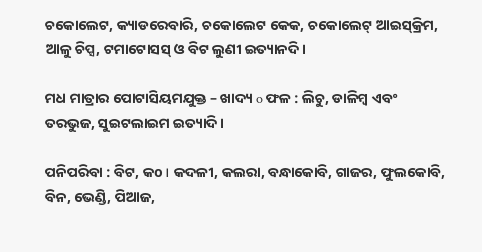ଚକୋଲେଟ, କ୍ୟାଡରେବାରି, ଚକୋଲେଟ କେକ, ଚକୋଲେଟ୍ ଆଇସ୍‌କ୍ରିମ, ଆଳୁ ଚିପ୍ସ, ଟମାଟୋସସ୍ ଓ ବିଟ ଲୁଣୀ ଇତ୍ୟାନଦି ।

ମଧ ମାତ୍ରାର ପୋଟାସିୟମଯୁକ୍ତ – ଖାଦ୍ୟ o ଫଳ : ଲିଚୁ, ଡାଳିମ୍ବ ଏବଂ ତରଭୁଜ, ସୁଇଟଲାଇମ ଇତ୍ୟାଦି ।

ପନିପରିବା : ବିଟ, କo। କଦଳୀ, କଲରା, ବନ୍ଧାକୋବି, ଗାଜର, ଫୁଲକୋବି, ବିନ, ଭେଣ୍ଡି, ପିଆଜ,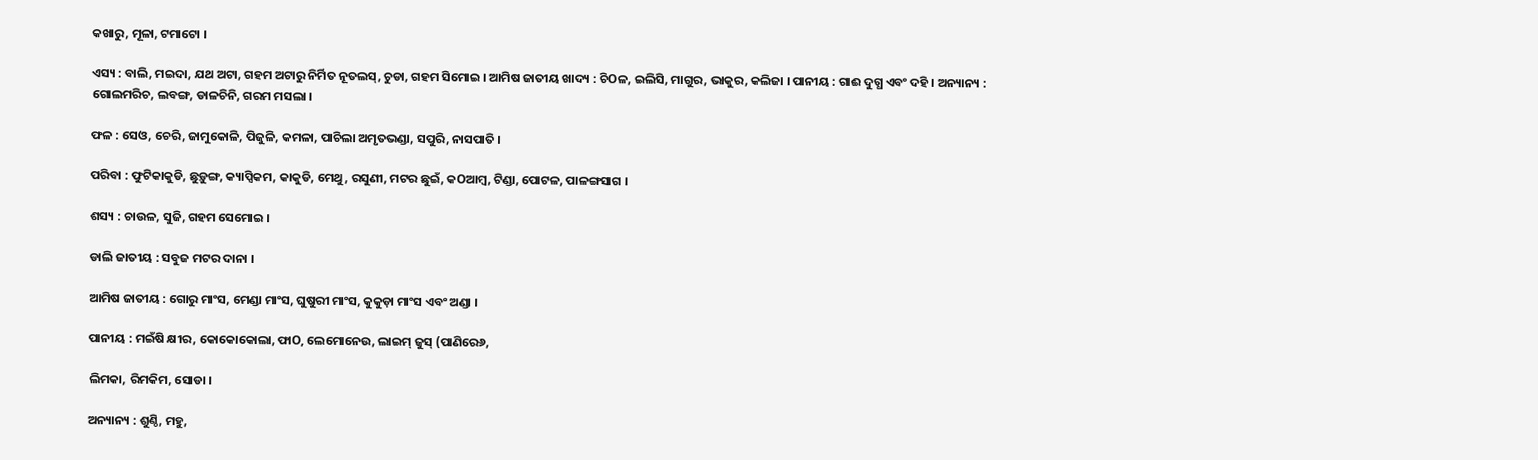କଖାରୁ, ମୂଳା, ଟମାଟୋ ।

ଏସ୍ୟ : ବାଲି, ମଇଦା, ଯଥ ଅଟା, ଗହମ ଅଟାରୁ ନିର୍ମିତ ନୂତଲସ୍, ଚୁଡା, ଗହମ ସିମୋଇ । ଆମିଷ ଜାତୀୟ ଖାଦ୍ୟ : ଚିOଳ, ଇଲିସି, ମାଗୁର, ଭାକୁର, କଲିଜା । ପାନୀୟ : ଗାଈ ଦୁଗ୍ଧ ଏବଂ ଦହି । ଅନ୍ୟାନ୍ୟ : ଗୋଲମରିଚ, ଲବଙ୍ଗ, ଡାଳଚିନି, ଗରମ ମସଲା ।

ଫଳ : ସେଓ, ଚେରି, ଜାମୁକୋଳି, ପିଜୁଳି, କମଳା, ପାଚିଲା ଅମୃତଭଣ୍ଡା, ସପୁରି, ନାସପାତି ।

ପରିବା : ଫୁଟିକାକୁଡି, ଛୁଡ଼ୁଙ୍ଗ, କ୍ୟାପ୍ସିକମ, କାକୁଡି, ମେଥୁ, ରସୁଣୀ, ମଟର ଛୁଇଁ, କOଆମ୍ବ, ଟିଣ୍ଡା, ପୋଟଳ, ପାଳଙ୍ଗସାଗ ।

ଶସ୍ୟ : ଚାଉଳ, ସୁଜି, ଗହମ ସେମୋଇ ।

ଡାଲି ଜାତୀୟ : ସବୁଜ ମଟର ଦାନା ।

ଆମିଷ ଜାତୀୟ : ଗୋରୁ ମାଂସ, ମେଣ୍ଡା ମାଂସ, ଘୁଷୁରୀ ମାଂସ, କୁକୁଡ଼ା ମାଂସ ଏବଂ ଅଣ୍ଡା ।

ପାନୀୟ : ମଇଁଷି କ୍ଷୀର, କୋକୋକୋଲା, ଫାO, ଲେମୋନେଉ, ଲାଇମ୍ ଜୁସ୍ (ପାଣିରେ୬,

ଲିମକା, ରିମକିମ, ସୋଡା ।

ଅନ୍ୟାନ୍ୟ : ଶୁଣ୍ଠି, ମହୁ,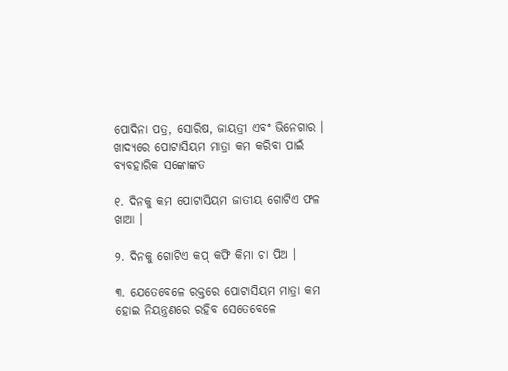ପୋଦିନା ପତ୍ର, ସୋରିଷ, ଜାୟତ୍ରୀ ଏବଂ ଭିନେଗାର । ଖାଦ୍ୟରେ ପୋଟାସିୟମ ମାତ୍ରା କମ କରିବା ପାଇଁ ବ୍ୟବହାରିକ ସଙ୍କୋଙ୍କତ

୧. ଦିନକୁ କମ ପୋଟାସିୟମ ଜାତୀୟ ଗୋଟିଏ ଫଳ ଖାଆ ।

୨. ଦିନକୁ ଗୋଟିଏ କପ୍ କଫି କିମା ଚା ପିଅ ।

୩. ଯେତେବେଳେ ରକ୍ତରେ ପୋଟାସିୟମ ମାତ୍ରା କମ ହୋଇ ନିୟନ୍ତ୍ରଣରେ ରହିବ ସେତେବେଳେ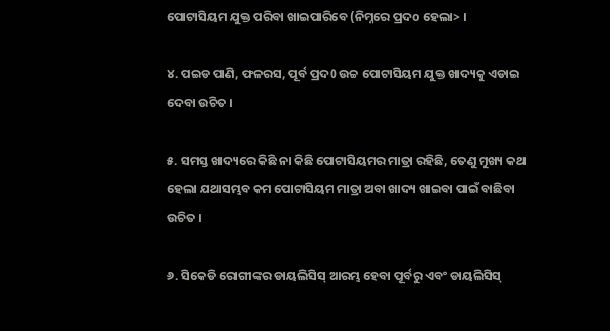ପୋଟାସିୟମ ଯୁକ୍ତ ପରିବା ଖାଇପାରିବେ (ନିମ୍ନରେ ପ୍ରଦo ହେଲା> ।

୪. ପଇଡ ପାଣି, ଫଳରସ, ପୂର୍ବ ପ୍ରଦ0 ଉଚ୍ଚ ପୋଟାସିୟମ ଯୁକ୍ତ ଖାଦ୍ୟକୁ ଏଡାଇ ଦେବା ଉଚିତ ।

୫. ସମସ୍ତ ଖାଦ୍ୟରେ କିଛି ନା କିଛି ପୋଟାସିୟମର ମାତ୍ରା ରହିଛି, ତେଣୁ ମୁଖ୍ୟ କଥା ହେଲା ଯଥାସମ୍ଭବ କମ ପୋଟାସିୟମ ମାତ୍ରା ଅବା ଖାଦ୍ୟ ଖାଇବା ପାଇଁ ବାଛିବା ଉଚିତ ।

୬. ସିକେଡି ରୋଗୀଙ୍କର ଡାୟଲିସିସ୍ ଆରମ୍ଭ ହେବା ପୂର୍ବରୁ ଏବଂ ଡାୟଲିସିସ୍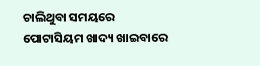ଚାଲିଥୁବା ସମୟରେ ପୋଟାସିୟମ ଖାଦ୍ୟ ଖାଇବାରେ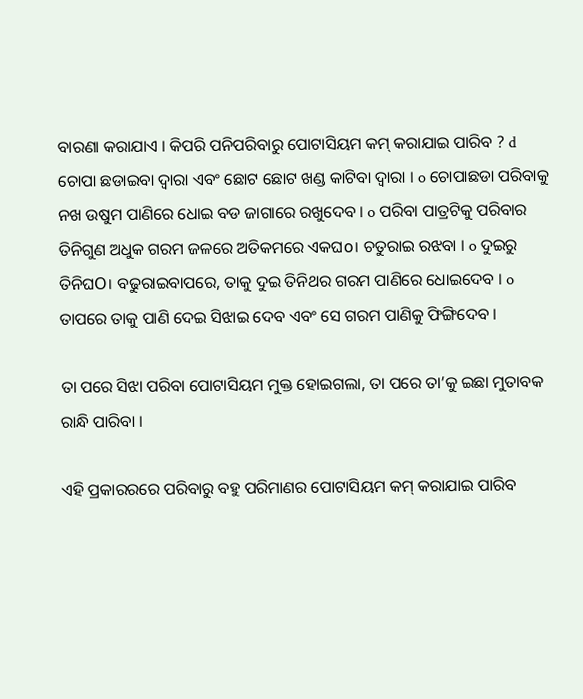ବାରଣା କରାଯାଏ । କିପରି ପନିପରିବାରୁ ପୋଟାସିୟମ କମ୍ କରାଯାଇ ପାରିବ ? d ଚୋପା ଛଡାଇବା ଦ୍ବାରା ଏବଂ ଛୋଟ ଛୋଟ ଖଣ୍ଡ କାଟିବା ଦ୍ବାରା । o ଚୋପାଛଡା ପରିବାକୁ ନଖ ଉଷୁମ ପାଣିରେ ଧୋଇ ବଡ ଜାଗାରେ ରଖୁଦେବ । o ପରିବା ପାତ୍ରଟିକୁ ପରିବାର ତିନିଗୁଣ ଅଧୁକ ଗରମ ଜଳରେ ଅତିକମରେ ଏକଘo। ଚତୁରାଇ ରଝବା । o ଦୁଇରୁ ତିନିଘO। ବଢୁରାଇବାପରେ, ତାକୁ ଦୁଇ ତିନିଥର ଗରମ ପାଣିରେ ଧୋଇଦେବ । o ତାପରେ ତାକୁ ପାଣି ଦେଇ ସିଝାଇ ଦେବ ଏବଂ ସେ ଗରମ ପାଣିକୁ ଫିଙ୍ଗିଦେବ ।

ତା ପରେ ସିଝା ପରିବା ପୋଟାସିୟମ ମୁକ୍ତ ହୋଇଗଲା, ତା ପରେ ତା’କୁ ଇଛା ମୁତାବକ ରାନ୍ଧି ପାରିବା ।

ଏହି ପ୍ରକାରରରେ ପରିବାରୁ ବହୁ ପରିମାଣର ପୋଟାସିୟମ କମ୍ କରାଯାଇ ପାରିବ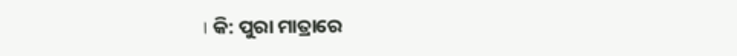। କି: ପୁରା ମାତ୍ରାରେ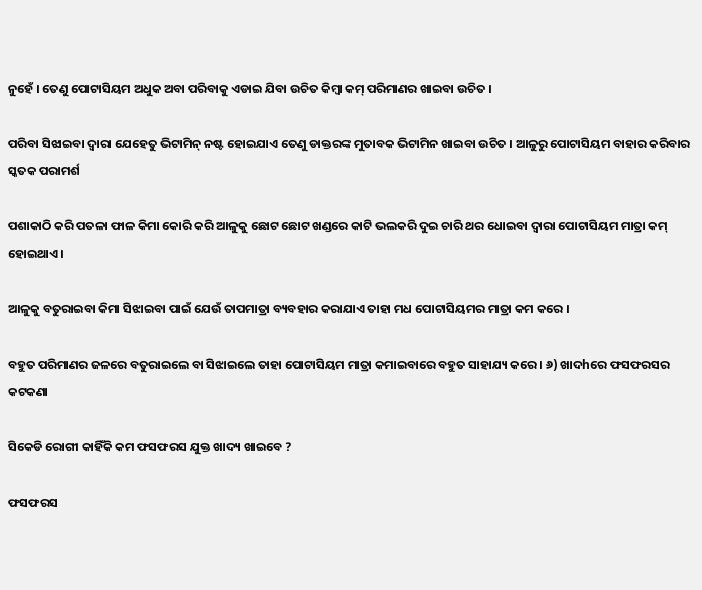ନୁହେଁ । ତେଣୁ ପୋଟାସିୟମ ଅଧୁକ ଅବା ପରିବାକୁ ଏଡାଇ ଯିବା ଉଚିତ କିମ୍ବା କମ୍ ପରିମାଣର ଖାଇବା ଉଚିତ ।

ପରିବା ସିଝାଇବା ଦ୍ବାରା ଯେହେତୁ ଭିଟାମିନ୍ ନଷ୍ଟ ହୋଇଯାଏ ତେଣୁ ଡାକ୍ତରଙ୍କ ମୁତାବକ ଭିଟାମିନ ଖାଇବା ଉଚିତ । ଆଳୁରୁ ପୋଟାସିୟମ ବାହାର କରିବାର ସ୍କତକ ପରାମର୍ଶ

ପଶାକାଠି କରି ପତଳା ଫାଳ କିମା କୋରି କରି ଆଳୁକୁ ଛୋଟ ଛୋଟ ଖଣ୍ଡରେ କାଟି ଭଲକରି ଦୁଇ ଚାରି ଥର ଧୋଇବା ଦ୍ବାରା ପୋଟାସିୟମ ମାତ୍ରା କମ୍ ହୋଇଥାଏ ।

ଆଳୁକୁ ବତୁରାଇବା କିମା ସିଝାଇବା ପାଇଁ ଯେଉଁ ତାପମାତ୍ରା ବ୍ୟବହାର କରାଯାଏ ତାହା ମଧ ପୋଟାସିୟମର ମାତ୍ରା କମ କରେ ।

ବହୁତ ପରିମାଣର ଜଳରେ ବତୁରାଇଲେ ବା ସିଝାଇଲେ ତାହା ପୋଟାସିୟମ ମାତ୍ରା କମାଇବାରେ ବହୁତ ସାହାଯ୍ୟ କରେ । ୬) ଖାଦhରେ ଫସଫରସର କଟକଣା

ସିକେଡି ରୋଗୀ କାହିଁକି କମ ଫସଫରସ ଯୁକ୍ତ ଖାଦ୍ୟ ଖାଇବେ ?

ଫସଫରସ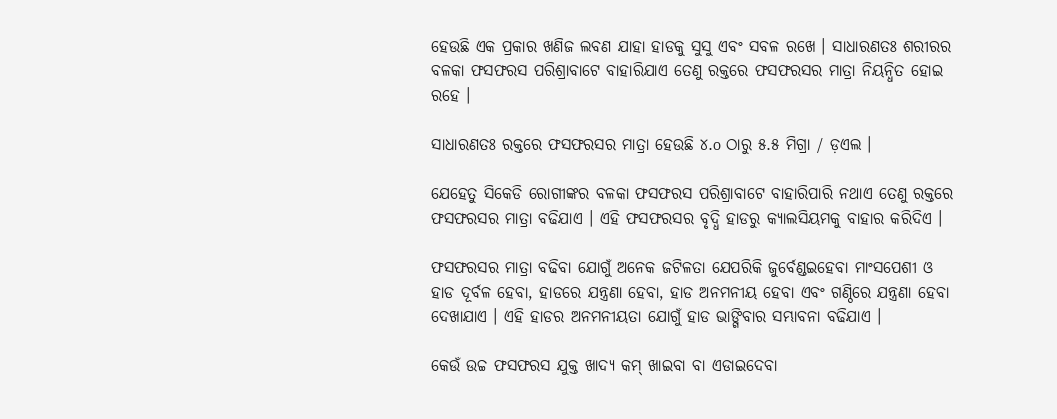ହେଉଛି ଏକ ପ୍ରକାର ଖଣିଜ ଲବଣ ଯାହା ହାଡକୁ ସୁସୁ ଏବଂ ସବଳ ରଖେ । ସାଧାରଣତଃ ଶରୀରର ବଳକା ଫସଫରସ ପରିଶ୍ରାବାଟେ ବାହାରିଯାଏ ତେଣୁ ରକ୍ତରେ ଫସଫରସର ମାତ୍ରା ନିୟନ୍ଧିତ ହୋଇ ରହେ ।

ସାଧାରଣତଃ ରକ୍ତରେ ଫସଫରସର ମାତ୍ରା ହେଉଛି ୪.o ଠାରୁ ୫.୫ ମିଗ୍ରା / ଡ଼ଏଲ ।

ଯେହେତୁ ସିକେଡି ରୋଗୀଙ୍କର ବଳକା ଫସଫରସ ପରିଶ୍ରାବାଟେ ବାହାରିପାରି ନଥାଏ ତେଣୁ ରକ୍ତରେ ଫସଫରସର ମାତ୍ରା ବଢିଯାଏ । ଏହି ଫସଫରସର ବୃଦ୍ଧି ହାଡରୁ କ୍ୟାଲସିୟମକୁ ବାହାର କରିଦିଏ ।

ଫସଫରସର ମାତ୍ରା ବଢିବା ଯୋଗୁଁ ଅନେକ ଜଟିଳତା ଯେପରିକି ଜୁର୍ବେଣ୍ଡଇହେବା ମାଂସପେଶୀ ଓ ହାଡ ଦୂର୍ବଳ ହେବା, ହାଡରେ ଯନ୍ତ୍ରଣା ହେବା, ହାଡ ଅନମନୀୟ ହେବା ଏବଂ ଗଣ୍ଠିରେ ଯନ୍ତ୍ରଣା ହେବା ଦେଖାଯାଏ । ଏହି ହାଡର ଅନମନୀୟତା ଯୋଗୁଁ ହାଡ ଭାଙ୍ଗିବାର ସମ୍ଭାବନା ବଢିଯାଏ ।

କେଉଁ ଉଚ୍ଚ ଫସଫରସ ଯୁକ୍ତ ଖାଦ୍ୟ କମ୍ ଖାଇବା ବା ଏଡାଇଦେବା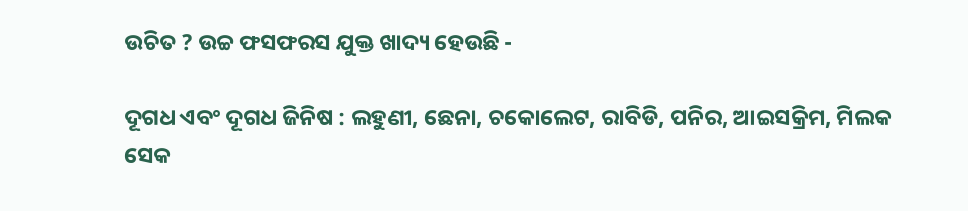ଉଚିତ ? ଉଚ୍ଚ ଫସଫରସ ଯୁକ୍ତ ଖାଦ୍ୟ ହେଉଛି -

ଦୂଗଧ ଏବଂ ଦୂଗଧ ଜିନିଷ : ଲହୁଣୀ, ଛେନା, ଚକୋଲେଟ, ରାବିଡି, ପନିର, ଆଇସକ୍ରିମ, ମିଲକ ସେକ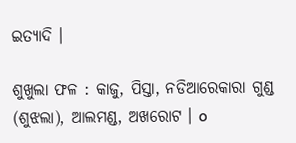ଇତ୍ୟାଦି ।

ଶୁଖୁଲା ଫଳ : କାଜୁ, ପିସ୍ତା, ନଡିଆରେକାରା ଗୁଣ୍ଡ (ଶୁଝଲା), ଆଲମଣ୍ଡ, ଅଖରୋଟ । o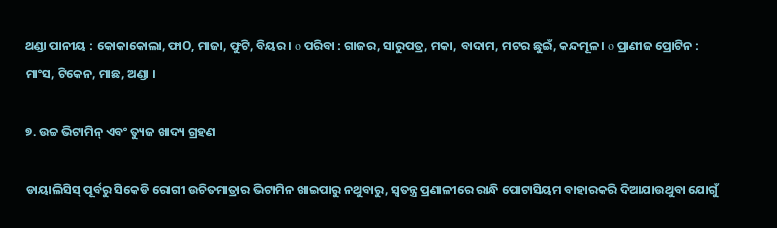ଥଣ୍ଡା ପାନୀୟ : କୋକାକୋଲା, ଫାO, ମାଜା, ଫୁଟି, ବିୟର । o ପରିବା : ଗାଜର, ସାରୁପତ୍ର, ମକା, ବାଦାମ, ମଟର ଛୁଇଁ, କନ୍ଦମୂଳ । o ପ୍ରାଣୀଜ ପ୍ରୋଟିନ : ମାଂସ, ଟିକେନ, ମାଛ, ଅଣ୍ଡା ।

୭. ଉଚ୍ଚ ଭିଟାମିନ୍ ଏବଂ ତ୍ୟୁଜ ଖାଦ୍ୟ ଗ୍ରହଣ

ଡାୟାଲିସିସ୍ ପୂର୍ବରୁ ସିକେଡି ରୋଗୀ ଉଚିତମାତ୍ରାର ଭିଟାମିନ ଖାଇପାରୁ ନଥୁବାରୁ, ସ୍ଵତନ୍ତ୍ର ପ୍ରଣାଳୀରେ ରାନ୍ଧି ପୋଟାସିୟମ ବାହାରକରି ଦିଆଯାଉଥୁବା ଯୋଗୁଁ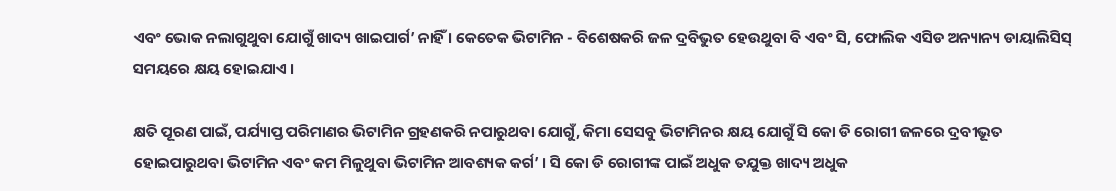ଏବଂ ଭୋକ ନଲାଗୁଥୁବା ଯୋଗୁଁ ଖାଦ୍ୟ ଖାଇପାର୍ଗ’ ନାହିଁ । କେତେକ ଭିଟାମିନ - ବିଶେଷକରି ଜଳ ଦ୍ରବିଭୁତ ହେଉଥୁବା ବି ଏବଂ ସି, ଫୋଲିକ ଏସିଡ ଅନ୍ୟାନ୍ୟ ଡାୟାଲିସିସ୍ ସମୟରେ କ୍ଷୟ ହୋଇଯାଏ ।

କ୍ଷତି ପୂରଣ ପାଇଁ, ପର୍ଯ୍ୟାପ୍ତ ପରିମାଣର ଭିଟାମିନ ଗ୍ରହଣକରି ନପାରୁଥବା ଯୋଗୁଁ, କିମା ସେସବୁ ଭିଟାମିନର କ୍ଷୟ ଯୋଗୁଁ ସି କୋ ଡି ରୋଗୀ ଜଳରେ ଦ୍ରବୀଭୂତ ହୋଇପାରୁଥବା ଭିଟାମିନ ଏବଂ କମ ମିଳୁଥୁବା ଭିଟାମିନ ଆବଶ୍ୟକ କର୍ଗ’ । ସି କୋ ଡି ରୋଗୀଙ୍କ ପାଇଁ ଅଧୁକ ତଯୁକ୍ତ ଖାଦ୍ୟ ଅଧୁକ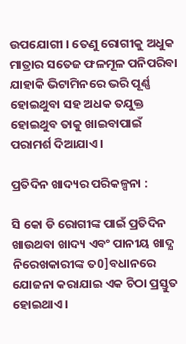ଉପଯୋଗୀ । ତେଣୁ ରୋଗୀକୁ ଅଧୁକ ମାତ୍ରାର ସତେଜ ଫଳମୂଳ ପନିପରିବା ଯାହାକି ଭିଟାମିନରେ ଭରି ପୂର୍ଣ୍ଣ ହୋଇଥୁବା ସହ ଅଧକ ତଯୁକ୍ତ ହୋଇଥୁବ ତାକୁ ଖାଇବାପାଇଁ ପରାମର୍ଶ ଦିଆଯାଏ ।

ପ୍ରତିଦିନ ଖାଦ୍ୟର ପରିକଳ୍ପନା :

ସି କୋ ଡି ରୋଗୀଙ୍କ ପାଇଁ ପ୍ରତିଦିନ ଖାଉଥବା ଖାଦ୍ୟ ଏବଂ ପାନୀୟ ଖାଦ୍ଯ ନିରେଖକାରୀଙ୍କ ତ0]ବଧାନରେ ଯୋଜନା କରାଯାଇ ଏକ ଚିଠା ପ୍ରସ୍ତୁତ ହୋଇଥାଏ ।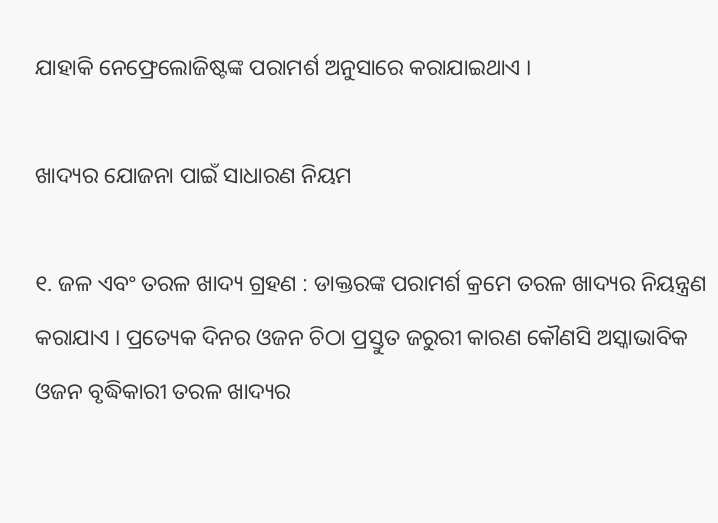ଯାହାକି ନେଫ୍ରେଲୋଜିଷ୍ଟଙ୍କ ପରାମର୍ଶ ଅନୁସାରେ କରାଯାଇଥାଏ ।

ଖାଦ୍ୟର ଯୋଜନା ପାଇଁ ସାଧାରଣ ନିୟମ

୧. ଜଳ ଏବଂ ତରଳ ଖାଦ୍ୟ ଗ୍ରହଣ : ଡାକ୍ତରଙ୍କ ପରାମର୍ଶ କ୍ରମେ ତରଳ ଖାଦ୍ୟର ନିୟନ୍ତ୍ରଣ କରାଯାଏ । ପ୍ରତ୍ୟେକ ଦିନର ଓଜନ ଚିଠା ପ୍ରସ୍ତୁତ ଜରୁରୀ କାରଣ କୌଣସି ଅସ୍କାଭାବିକ ଓଜନ ବୃଦ୍ଧିକାରୀ ତରଳ ଖାଦ୍ୟର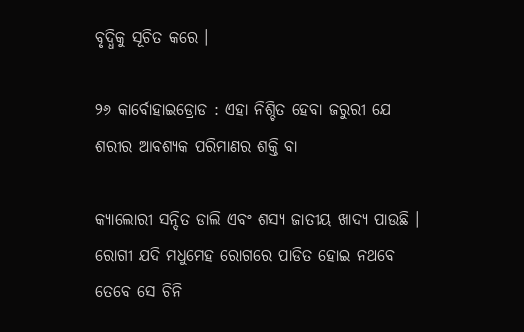ବୃଦ୍ଧିକୁ ସୂଚିତ କରେ ।

୨୬ କାର୍ବୋହାଇଡ୍ରୋଡ : ଏହା ନିଶ୍ଚିତ ହେବା ଜରୁରୀ ଯେ ଶରୀର ଆବଶ୍ୟକ ପରିମାଣର ଶକ୍ତି ବା

କ୍ୟାଲୋରୀ ସନ୍ଦିତ ଡାଲି ଏବଂ ଶସ୍ୟ ଜାତୀୟ ଖାଦ୍ୟ ପାଉଛି । ରୋଗୀ ଯଦି ମଧୁମେହ ରୋଗରେ ପାଡିତ ହୋଇ ନଥବେ ତେବେ ସେ ଚିନି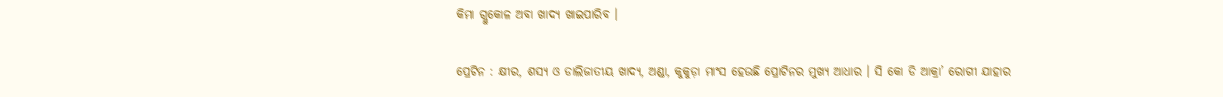କିମା ଗ୍ଲୁକୋଳ ଅବା ଖାଦ୍ୟ ଖାଇପାରିବ ।

ପ୍ରେଟିନ : କ୍ଷୀର, ଶସ୍ୟ ଓ ଡାଲିଜାତୀୟ ଖାଦ୍ୟ, ଅଣ୍ଡା, କୁକୁଡ଼ା ମାଂସ ହେଉଛି ପ୍ରୋଟିନର ମୁଖ୍ୟ ଆଧାର । ସି କୋ ଡି ଆକ୍ରା’ ରୋଗୀ ଯାହାର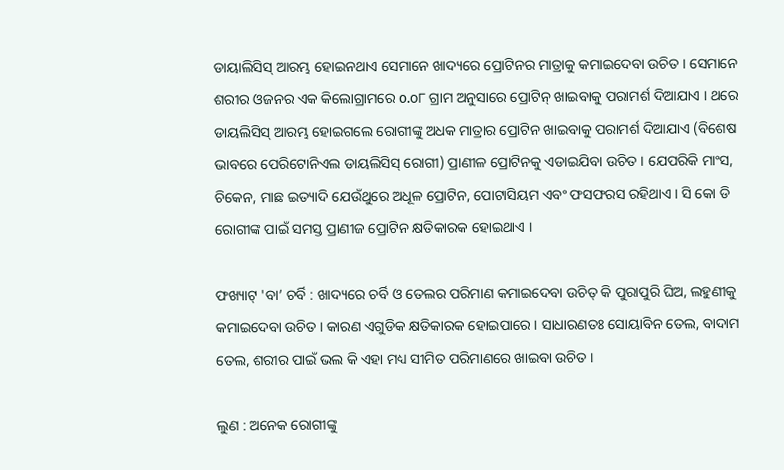ଡାୟାଲିସିସ୍ ଆରମ୍ଭ ହୋଇନଥାଏ ସେମାନେ ଖାଦ୍ୟରେ ପ୍ରୋଟିନର ମାତ୍ରାକୁ କମାଇଦେବା ଉଚିତ । ସେମାନେ ଶରୀର ଓଜନର ଏକ କିଲୋଗ୍ରାମରେ o.o୮ ଗ୍ରାମ ଅନୁସାରେ ପ୍ରୋଟିନ୍ ଖାଇବାକୁ ପରାମର୍ଶ ଦିଆଯାଏ । ଥରେ ଡାୟଲିସିସ୍ ଆରମ୍ଭ ହୋଇଗଲେ ରୋଗୀଙ୍କୁ ଅଧକ ମାତ୍ରାର ପ୍ରୋଟିନ ଖାଇବାକୁ ପରାମର୍ଶ ଦିଆଯାଏ (ବିଶେଷ ଭାବରେ ପେରିଟୋନିଏଲ ଡାୟଲିସିସ୍ ରୋଗୀ) ପ୍ରାଣୀଳ ପ୍ରୋଟିନକୁ ଏଡାଇଯିବା ଉଚିତ । ଯେପରିକି ମାଂସ, ଚିକେନ, ମାଛ ଇତ୍ୟାଦି ଯେଉଁଥୁରେ ଅଧୂଳ ପ୍ରୋଟିନ, ପୋଟାସିୟମ ଏବଂ ଫସଫରସ ରହିଥାଏ । ସି କୋ ଡି ରୋଗୀଙ୍କ ପାଇଁ ସମସ୍ତ ପ୍ରାଣୀଜ ପ୍ରୋଟିନ କ୍ଷତିକାରକ ହୋଇଥାଏ ।

ଫଖ୍ୟାଟ୍ 'ବା’ ଚର୍ବି : ଖାଦ୍ୟରେ ଚର୍ବି ଓ ତେଲର ପରିମାଣ କମାଇଦେବା ଉଚିତ୍ କି ପୁରାପୁରି ଘିଅ, ଲହୁଣୀକୁ କମାଇଦେବା ଉଚିତ । କାରଣ ଏଗୁଡିକ କ୍ଷତିକାରକ ହୋଇପାରେ । ସାଧାରଣତଃ ସୋୟାବିନ ତେଲ, ବାଦାମ ତେଲ, ଶରୀର ପାଇଁ ଭଲ କି ଏହା ମଧ୍ୟ ସୀମିତ ପରିମାଣରେ ଖାଇବା ଉଚିତ ।

ଲୁଣ : ଅନେକ ରୋଗୀଙ୍କୁ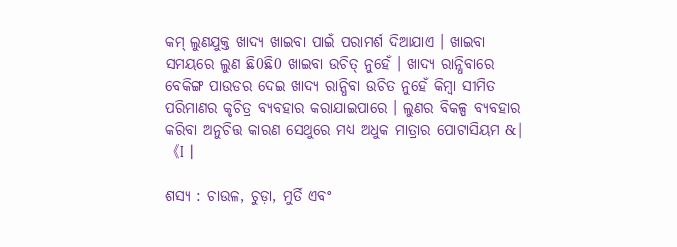କମ୍ ଲୁଣଯୁକ୍ତ ଖାଦ୍ୟ ଖାଇବା ପାଇଁ ପରାମର୍ଶ ଦିଆଯାଏ । ଖାଇବା ସମୟରେ ଲୁଣ ଛି0ଛି0 ଖାଇବା ଉଚିତ୍ ନୁହେଁ । ଖାଦ୍ୟ ରାନ୍ଧିବାରେ ବେକିଙ୍ଗ ପାଉଡର ଦେଇ ଖାଦ୍ୟ ରାନ୍ଧିବା ଉଚିତ ନୁହେଁ କିମ୍ବା ସୀମିତ ପରିମାଣର କୃଚିତ୍ର ବ୍ୟବହାର କରାଯାଇପାରେ । ଲୁଣର ବିକଳ୍ପ ବ୍ୟବହାର କରିବା ଅନୁଚିତ୍ତ କାରଣ ସେଥୁରେ ମଧ୍ୟ ଅଧୁକ ମାତ୍ରାର ପୋଟାସିୟମ &|《I |

ଶସ୍ୟ : ଚାଉଳ, ଚୁଡ଼ା, ମୁର୍ତି ଏବଂ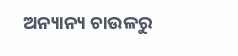ଅନ୍ୟାନ୍ୟ ଚାଉଳରୁ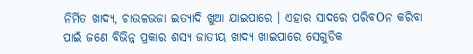ନିର୍ମିତ ଖାଦ୍ୟ, ଚାଉଳଭଜା ଇତ୍ୟାଦି ଖୁଆ ଯାଇପାରେ । ଏହାର ସାଦରେ ପରିବOନ କରିବା ପାଇଁ ଜଣେ ବିଭିନ୍ନ ପ୍ରକାର ଶସ୍ୟ ଜାତୀୟ ଖାଦ୍ୟ ଖାଇପାରେ ସେଗୁଡିକ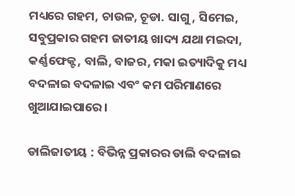ମଧ୍ୟରେ ଗହମ, ଚାଉଳ, ଚୂଡା. ସାଗୁ, ସିମେଇ, ସବୁପ୍ରକାର ଗହମ ଜାତୀୟ ଖାଦ୍ୟ ଯଥା ମଇଦା, କର୍ଣ୍ଣଫେକ୍ଟ, ବାଲି, ବାଜର, ମକା ଇତ୍ୟାଦିକୁ ମଧ୍ୟ ବଦଳାଇ ବଦଳାଇ ଏବଂ କମ ପରିମାଣରେ ଖୁଆଯାଇପାରେ ।

ଡାଲିଜାତୀୟ : ବିଭିନ୍ନ ପ୍ରକାରର ଡାଲି ବଦଳାଇ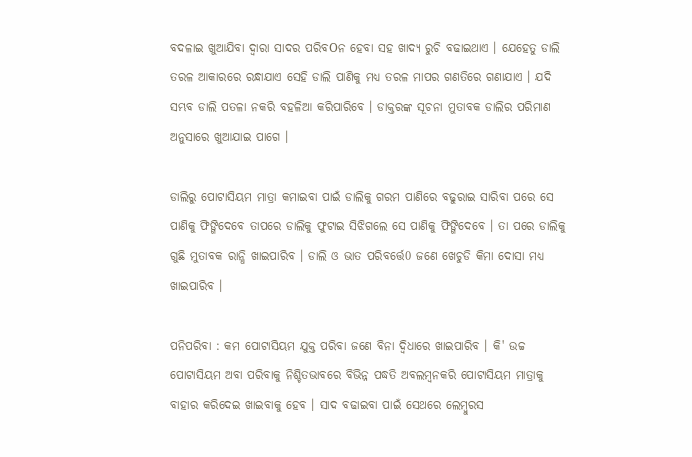ବଦଳାଇ ଖୁଆଯିବା ଦ୍ବାରା ସାଦର ପରିବOନ ହେବା ସହ ଖାଦ୍ୟ ରୁଚି ବଢାଇଥାଏ । ଯେହେତୁ ଡାଲି ତରଳ ଆକାରରେ ରନ୍ଧାଯାଏ ସେହି ଡାଲି ପାଣିକୁ ମଧ୍ୟ ତରଳ ମାପର ଗଣତିରେ ଗଣାଯାଏ । ଯଦି ସମ୍ଭବ ଡାଲି ପତଳା ନକରି ବହଳିଆ କରିପାରିବେ । ଡାକ୍ତରଙ୍କ ସୂଚନା ମୁତାବକ ଡାଲିର ପରିମାଣ ଅନୁସାରେ ଖୁଆଯାଇ ପାଗେ ।

ଡାଲିରୁ ପୋଟାସିୟମ ମାତ୍ରା କମାଇବା ପାଇଁ ଡାଲିକୁ ଗରମ ପାଣିରେ ବଢୁରାଇ ସାରିବା ପରେ ସେ ପାଣିକୁ ଫିଙ୍ଗିଦେବେ ତାପରେ ଡାଲିକୁ ଫୁଟାଇ ସିଝିଗଲେ ସେ ପାଣିକୁ ଫିଙ୍ଗିଦେବେ । ତା ପରେ ଡାଲିକୁ ଗୁଛି ମୁତାବକ ରାନ୍ଧି ଖାଇପାରିବ । ଡାଲି ଓ ଭାତ ପରିବର୍ତ୍ତେ0 ଜଣେ ଖେଚୁଡି କିମା ଦୋସା ମଧ୍ୟ ଖାଇପାରିବ ।

ପନିପରିବା : କମ ପୋଟାସିୟମ ଯୁକ୍ତ ପରିବା ଜଣେ ବିନା ଦ୍ଵିଧାରେ ଖାଇପାରିବ । କି' ଉଚ୍ଚ ପୋଟାସିୟମ ଅବା ପରିବାକୁ ନିଶ୍ଚିତଭାବରେ ବିଭିନ୍ନ ପଦ୍ଧତି ଅବଲମ୍ବନକରି ପୋଟାସିୟମ ମାତ୍ରାକୁ ବାହାର କରିଦେଇ ଖାଇବାକୁ ହେବ । ସାଦ ବଢାଇବା ପାଇଁ ସେଥରେ ଲେମ୍ବୁରସ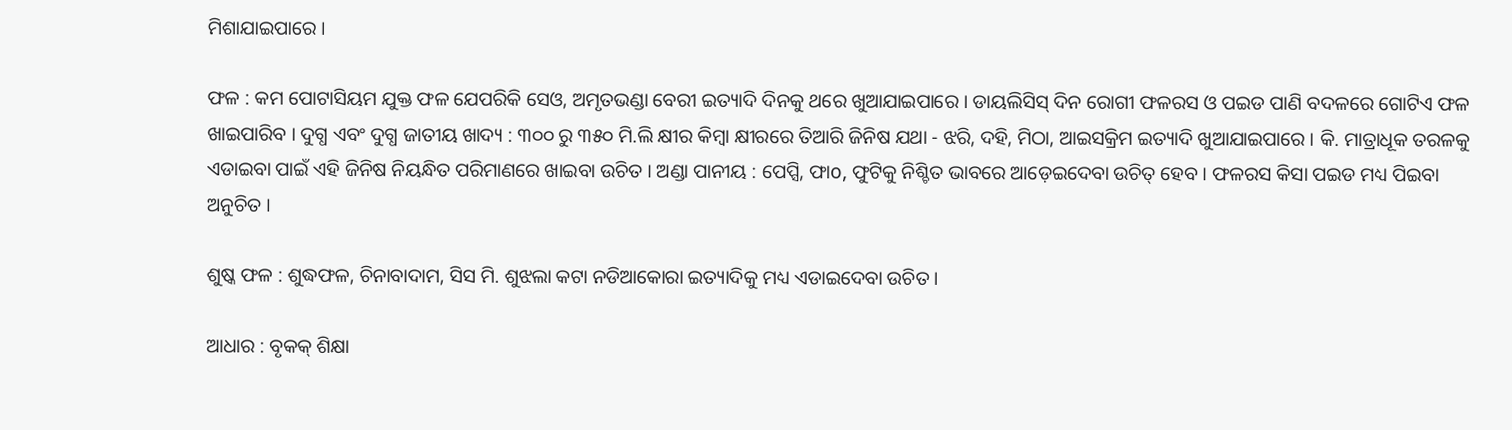ମିଶାଯାଇପାରେ ।

ଫଳ : କମ ପୋଟାସିୟମ ଯୁକ୍ତ ଫଳ ଯେପରିକି ସେଓ, ଅମୃତଭଣ୍ଡା ବେରୀ ଇତ୍ୟାଦି ଦିନକୁ ଥରେ ଖୁଆଯାଇପାରେ । ଡାୟଲିସିସ୍ ଦିନ ରୋଗୀ ଫଳରସ ଓ ପଇଡ ପାଣି ବଦଳରେ ଗୋଟିଏ ଫଳ ଖାଇପାରିବ । ଦୁଗ୍ଧ ଏବଂ ଦୁଗ୍ଧ ଜାତୀୟ ଖାଦ୍ୟ : ୩୦୦ ରୁ ୩୫୦ ମି.ଲି କ୍ଷୀର କିମ୍ବା କ୍ଷୀରରେ ତିଆରି ଜିନିଷ ଯଥା - ଝରି, ଦହି, ମିଠା, ଆଇସକ୍ରିମ ଇତ୍ୟାଦି ଖୁଆଯାଇପାରେ । କି. ମାତ୍ରାଧୂକ ତରଳକୁ ଏଡାଇବା ପାଇଁ ଏହି ଜିନିଷ ନିୟନ୍ଧିତ ପରିମାଣରେ ଖାଇବା ଉଚିତ । ଅଣ୍ଡା ପାନୀୟ : ପେପ୍ସି, ଫାo, ଫୁଟିକୁ ନିଶ୍ଚିତ ଭାବରେ ଆଡ଼େଇଦେବା ଉଚିତ୍ ହେବ । ଫଳରସ କିସା ପଇଡ ମଧ୍ୟ ପିଇବା ଅନୁଚିତ ।

ଶୁଷ୍କ ଫଳ : ଶୁଦ୍ଧଫଳ, ଚିନାବାଦାମ, ସିସ ମି. ଶୁଝଲା କଟା ନଡିଆକୋରା ଇତ୍ୟାଦିକୁ ମଧ୍ୟ ଏଡାଇଦେବା ଉଚିତ ।

ଆଧାର : ବୃକକ୍ ଶିକ୍ଷା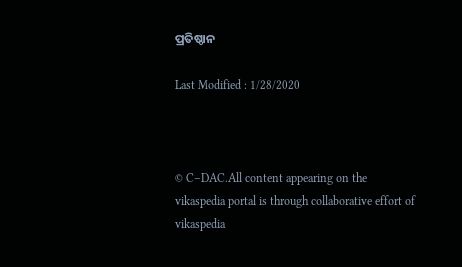ପ୍ରତିଷ୍ଠାନ

Last Modified : 1/28/2020



© C–DAC.All content appearing on the vikaspedia portal is through collaborative effort of vikaspedia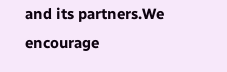and its partners.We encourage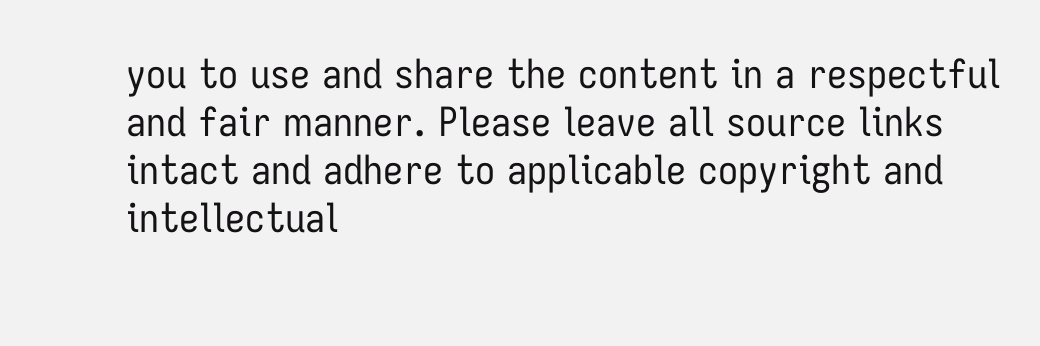you to use and share the content in a respectful and fair manner. Please leave all source links intact and adhere to applicable copyright and intellectual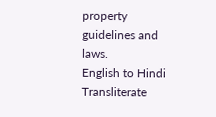property guidelines and laws.
English to Hindi Transliterate